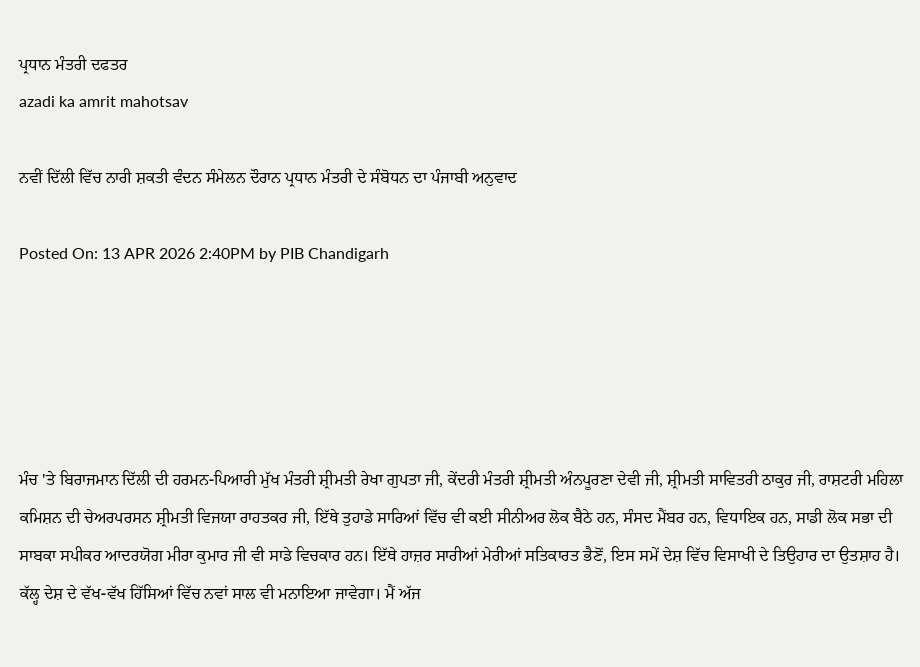ਪ੍ਰਧਾਨ ਮੰਤਰੀ ਦਫਤਰ
azadi ka amrit mahotsav

ਨਵੀਂ ਦਿੱਲੀ ਵਿੱਚ ਨਾਰੀ ਸ਼ਕਤੀ ਵੰਦਨ ਸੰਮੇਲਨ ਦੌਰਾਨ ਪ੍ਰਧਾਨ ਮੰਤਰੀ ਦੇ ਸੰਬੋਧਨ ਦਾ ਪੰਜਾਬੀ ਅਨੁਵਾਦ

Posted On: 13 APR 2026 2:40PM by PIB Chandigarh





ਮੰਚ 'ਤੇ ਬਿਰਾਜਮਾਨ ਦਿੱਲੀ ਦੀ ਹਰਮਨ-ਪਿਆਰੀ ਮੁੱਖ ਮੰਤਰੀ ਸ਼੍ਰੀਮਤੀ ਰੇਖਾ ਗੁਪਤਾ ਜੀ, ਕੇਂਦਰੀ ਮੰਤਰੀ ਸ਼੍ਰੀਮਤੀ ਅੰਨਪੂਰਣਾ ਦੇਵੀ ਜੀ, ਸ਼੍ਰੀਮਤੀ ਸਾਵਿਤਰੀ ਠਾਕੁਰ ਜੀ, ਰਾਸ਼ਟਰੀ ਮਹਿਲਾ ਕਮਿਸ਼ਨ ਦੀ ਚੇਅਰਪਰਸਨ ਸ਼੍ਰੀਮਤੀ ਵਿਜਯਾ ਰਾਹਤਕਰ ਜੀ, ਇੱਥੇ ਤੁਹਾਡੇ ਸਾਰਿਆਂ ਵਿੱਚ ਵੀ ਕਈ ਸੀਨੀਅਰ ਲੋਕ ਬੈਠੇ ਹਨ, ਸੰਸਦ ਮੈਂਬਰ ਹਨ, ਵਿਧਾਇਕ ਹਨ, ਸਾਡੀ ਲੋਕ ਸਭਾ ਦੀ ਸਾਬਕਾ ਸਪੀਕਰ ਆਦਰਯੋਗ ਮੀਰਾ ਕੁਮਾਰ ਜੀ ਵੀ ਸਾਡੇ ਵਿਚਕਾਰ ਹਨ। ਇੱਥੇ ਹਾਜ਼ਰ ਸਾਰੀਆਂ ਮੇਰੀਆਂ ਸਤਿਕਾਰਤ ਭੈਣੋਂ, ਇਸ ਸਮੇਂ ਦੇਸ਼ ਵਿੱਚ ਵਿਸਾਖੀ ਦੇ ਤਿਉਹਾਰ ਦਾ ਉਤਸ਼ਾਹ ਹੈ। ਕੱਲ੍ਹ ਦੇਸ਼ ਦੇ ਵੱਖ-ਵੱਖ ਹਿੱਸਿਆਂ ਵਿੱਚ ਨਵਾਂ ਸਾਲ ਵੀ ਮਨਾਇਆ ਜਾਵੇਗਾ। ਮੈਂ ਅੱਜ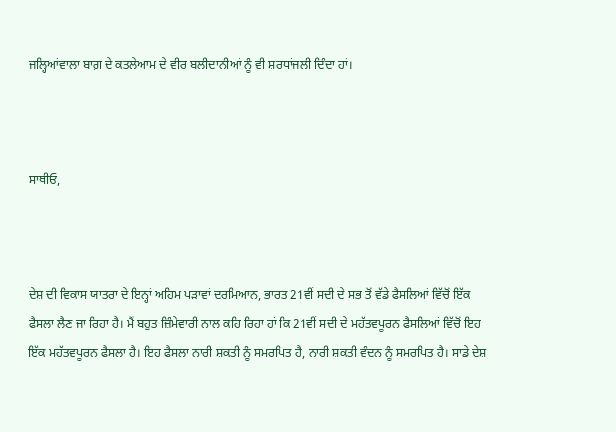ਜਲ੍ਹਿਆਂਵਾਲਾ ਬਾਗ਼ ਦੇ ਕਤਲੇਆਮ ਦੇ ਵੀਰ ਬਲੀਦਾਨੀਆਂ ਨੂੰ ਵੀ ਸ਼ਰਧਾਂਜਲੀ ਦਿੰਦਾ ਹਾਂ।



ਸਾਥੀਓ,



ਦੇਸ਼ ਦੀ ਵਿਕਾਸ ਯਾਤਰਾ ਦੇ ਇਨ੍ਹਾਂ ਅਹਿਮ ਪੜਾਵਾਂ ਦਰਮਿਆਨ, ਭਾਰਤ 21ਵੀਂ ਸਦੀ ਦੇ ਸਭ ਤੋਂ ਵੱਡੇ ਫੈਸਲਿਆਂ ਵਿੱਚੋਂ ਇੱਕ ਫੈਸਲਾ ਲੈਣ ਜਾ ਰਿਹਾ ਹੈ। ਮੈਂ ਬਹੁਤ ਜ਼ਿੰਮੇਵਾਰੀ ਨਾਲ ਕਹਿ ਰਿਹਾ ਹਾਂ ਕਿ 21ਵੀਂ ਸਦੀ ਦੇ ਮਹੱਤਵਪੂਰਨ ਫੈਸਲਿਆਂ ਵਿੱਚੋਂ ਇਹ ਇੱਕ ਮਹੱਤਵਪੂਰਨ ਫੈਸਲਾ ਹੈ। ਇਹ ਫੈਸਲਾ ਨਾਰੀ ਸ਼ਕਤੀ ਨੂੰ ਸਮਰਪਿਤ ਹੈ, ਨਾਰੀ ਸ਼ਕਤੀ ਵੰਦਨ ਨੂੰ ਸਮਰਪਿਤ ਹੈ। ਸਾਡੇ ਦੇਸ਼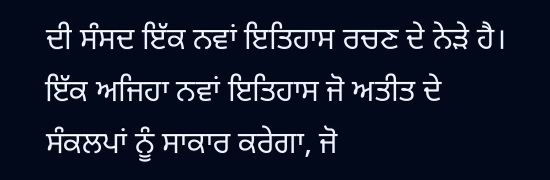ਦੀ ਸੰਸਦ ਇੱਕ ਨਵਾਂ ਇਤਿਹਾਸ ਰਚਣ ਦੇ ਨੇੜੇ ਹੈ। ਇੱਕ ਅਜਿਹਾ ਨਵਾਂ ਇਤਿਹਾਸ ਜੋ ਅਤੀਤ ਦੇ ਸੰਕਲਪਾਂ ਨੂੰ ਸਾਕਾਰ ਕਰੇਗਾ, ਜੋ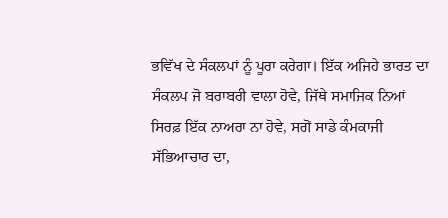ਭਵਿੱਖ ਦੇ ਸੰਕਲਪਾਂ ਨੂੰ ਪੂਰਾ ਕਰੇਗਾ। ਇੱਕ ਅਜਿਹੇ ਭਾਰਤ ਦਾ ਸੰਕਲਪ ਜੋ ਬਰਾਬਰੀ ਵਾਲਾ ਹੋਵੇ, ਜਿੱਥੇ ਸਮਾਜਿਕ ਨਿਆਂ ਸਿਰਫ਼ ਇੱਕ ਨਾਅਰਾ ਨਾ ਹੋਵੇ, ਸਗੋਂ ਸਾਡੇ ਕੰਮਕਾਜੀ ਸੱਭਿਆਚਾਰ ਦਾ,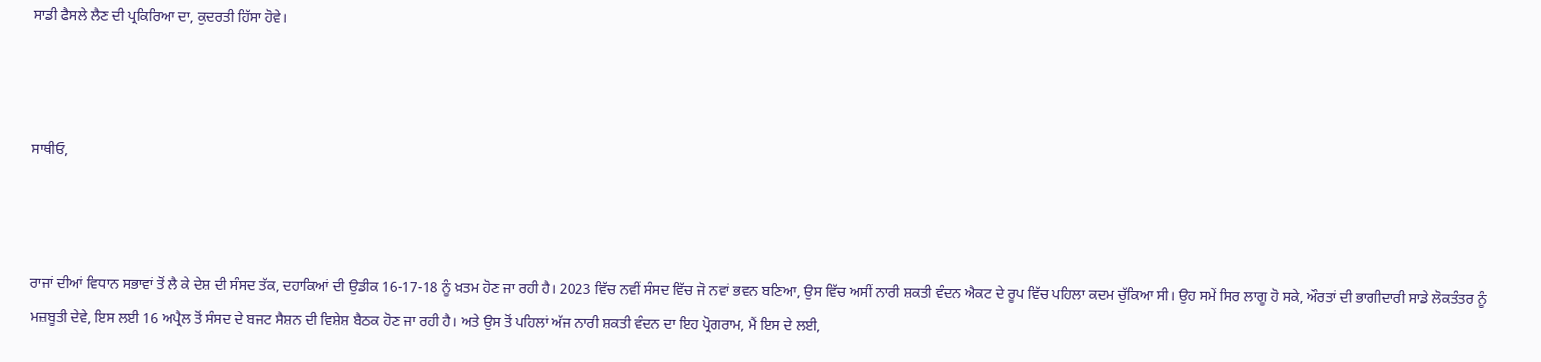ਸਾਡੀ ਫੈਸਲੇ ਲੈਣ ਦੀ ਪ੍ਰਕਿਰਿਆ ਦਾ, ਕੁਦਰਤੀ ਹਿੱਸਾ ਹੋਵੇ।



ਸਾਥੀਓ,



ਰਾਜਾਂ ਦੀਆਂ ਵਿਧਾਨ ਸਭਾਵਾਂ ਤੋਂ ਲੈ ਕੇ ਦੇਸ਼ ਦੀ ਸੰਸਦ ਤੱਕ, ਦਹਾਕਿਆਂ ਦੀ ਉਡੀਕ 16-17-18 ਨੂੰ ਖ਼ਤਮ ਹੋਣ ਜਾ ਰਹੀ ਹੈ। 2023 ਵਿੱਚ ਨਵੀਂ ਸੰਸਦ ਵਿੱਚ ਜੋ ਨਵਾਂ ਭਵਨ ਬਣਿਆ, ਉਸ ਵਿੱਚ ਅਸੀਂ ਨਾਰੀ ਸ਼ਕਤੀ ਵੰਦਨ ਐਕਟ ਦੇ ਰੂਪ ਵਿੱਚ ਪਹਿਲਾ ਕਦਮ ਚੁੱਕਿਆ ਸੀ। ਉਹ ਸਮੇਂ ਸਿਰ ਲਾਗੂ ਹੋ ਸਕੇ, ਔਰਤਾਂ ਦੀ ਭਾਗੀਦਾਰੀ ਸਾਡੇ ਲੋਕਤੰਤਰ ਨੂੰ ਮਜ਼ਬੂਤੀ ਦੇਵੇ, ਇਸ ਲਈ 16 ਅਪ੍ਰੈਲ ਤੋਂ ਸੰਸਦ ਦੇ ਬਜਟ ਸੈਸ਼ਨ ਦੀ ਵਿਸ਼ੇਸ਼ ਬੈਠਕ ਹੋਣ ਜਾ ਰਹੀ ਹੈ। ਅਤੇ ਉਸ ਤੋਂ ਪਹਿਲਾਂ ਅੱਜ ਨਾਰੀ ਸ਼ਕਤੀ ਵੰਦਨ ਦਾ ਇਹ ਪ੍ਰੋਗਰਾਮ, ਮੈਂ ਇਸ ਦੇ ਲਈ,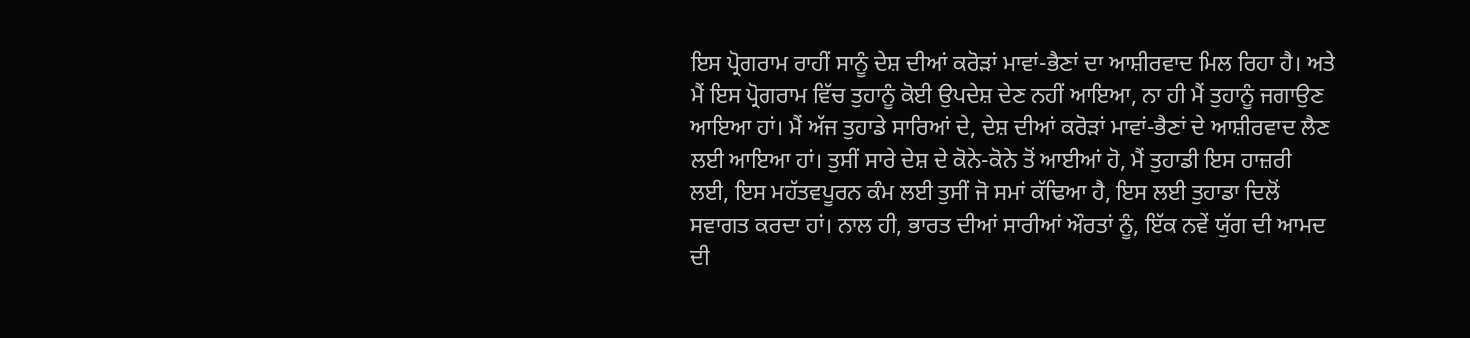ਇਸ ਪ੍ਰੋਗਰਾਮ ਰਾਹੀਂ ਸਾਨੂੰ ਦੇਸ਼ ਦੀਆਂ ਕਰੋੜਾਂ ਮਾਵਾਂ-ਭੈਣਾਂ ਦਾ ਆਸ਼ੀਰਵਾਦ ਮਿਲ ਰਿਹਾ ਹੈ। ਅਤੇ ਮੈਂ ਇਸ ਪ੍ਰੋਗਰਾਮ ਵਿੱਚ ਤੁਹਾਨੂੰ ਕੋਈ ਉਪਦੇਸ਼ ਦੇਣ ਨਹੀਂ ਆਇਆ, ਨਾ ਹੀ ਮੈਂ ਤੁਹਾਨੂੰ ਜਗਾਉਣ ਆਇਆ ਹਾਂ। ਮੈਂ ਅੱਜ ਤੁਹਾਡੇ ਸਾਰਿਆਂ ਦੇ, ਦੇਸ਼ ਦੀਆਂ ਕਰੋੜਾਂ ਮਾਵਾਂ-ਭੈਣਾਂ ਦੇ ਆਸ਼ੀਰਵਾਦ ਲੈਣ ਲਈ ਆਇਆ ਹਾਂ। ਤੁਸੀਂ ਸਾਰੇ ਦੇਸ਼ ਦੇ ਕੋਨੇ-ਕੋਨੇ ਤੋਂ ਆਈਆਂ ਹੋ, ਮੈਂ ਤੁਹਾਡੀ ਇਸ ਹਾਜ਼ਰੀ ਲਈ, ਇਸ ਮਹੱਤਵਪੂਰਨ ਕੰਮ ਲਈ ਤੁਸੀਂ ਜੋ ਸਮਾਂ ਕੱਢਿਆ ਹੈ, ਇਸ ਲਈ ਤੁਹਾਡਾ ਦਿਲੋਂ ਸਵਾਗਤ ਕਰਦਾ ਹਾਂ। ਨਾਲ ਹੀ, ਭਾਰਤ ਦੀਆਂ ਸਾਰੀਆਂ ਔਰਤਾਂ ਨੂੰ, ਇੱਕ ਨਵੇਂ ਯੁੱਗ ਦੀ ਆਮਦ ਦੀ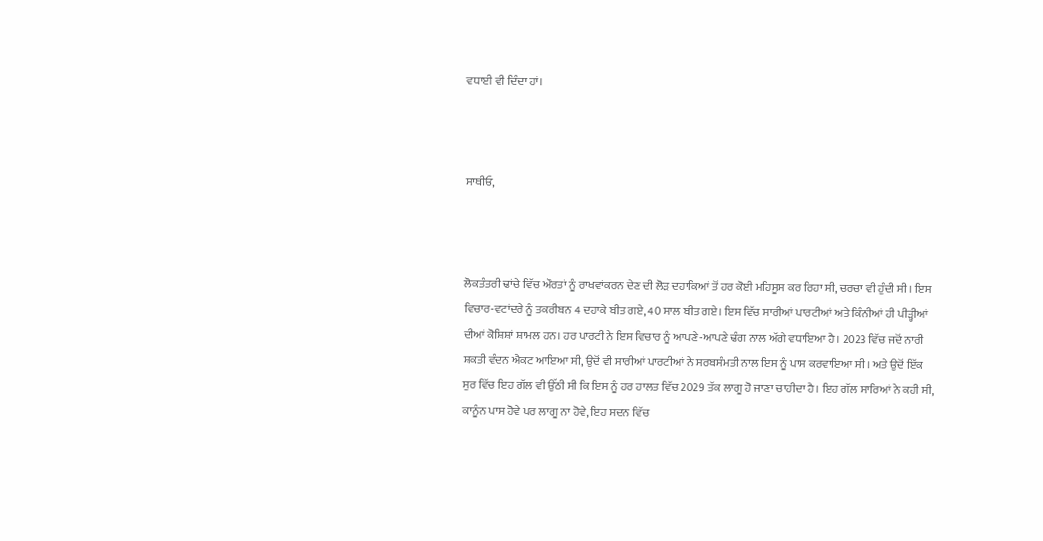ਵਧਾਈ ਵੀ ਦਿੰਦਾ ਹਾਂ।



ਸਾਥੀਓ,



ਲੋਕਤੰਤਰੀ ਢਾਂਚੇ ਵਿੱਚ ਔਰਤਾਂ ਨੂੰ ਰਾਖਵਾਂਕਰਨ ਦੇਣ ਦੀ ਲੋੜ ਦਹਾਕਿਆਂ ਤੋਂ ਹਰ ਕੋਈ ਮਹਿਸੂਸ ਕਰ ਰਿਹਾ ਸੀ, ਚਰਚਾ ਵੀ ਹੁੰਦੀ ਸੀ। ਇਸ ਵਿਚਾਰ-ਵਟਾਂਦਰੇ ਨੂੰ ਤਕਰੀਬਨ 4 ਦਹਾਕੇ ਬੀਤ ਗਏ, 40 ਸਾਲ ਬੀਤ ਗਏ। ਇਸ ਵਿੱਚ ਸਾਰੀਆਂ ਪਾਰਟੀਆਂ ਅਤੇ ਕਿੰਨੀਆਂ ਹੀ ਪੀੜ੍ਹੀਆਂ ਦੀਆਂ ਕੋਸ਼ਿਸ਼ਾਂ ਸ਼ਾਮਲ ਹਨ। ਹਰ ਪਾਰਟੀ ਨੇ ਇਸ ਵਿਚਾਰ ਨੂੰ ਆਪਣੇ-ਆਪਣੇ ਢੰਗ ਨਾਲ ਅੱਗੇ ਵਧਾਇਆ ਹੈ। 2023 ਵਿੱਚ ਜਦੋਂ ਨਾਰੀ ਸ਼ਕਤੀ ਵੰਦਨ ਐਕਟ ਆਇਆ ਸੀ, ਉਦੋਂ ਵੀ ਸਾਰੀਆਂ ਪਾਰਟੀਆਂ ਨੇ ਸਰਬਸੰਮਤੀ ਨਾਲ ਇਸ ਨੂੰ ਪਾਸ ਕਰਵਾਇਆ ਸੀ। ਅਤੇ ਉਦੋਂ ਇੱਕ ਸੁਰ ਵਿੱਚ ਇਹ ਗੱਲ ਵੀ ਉੱਠੀ ਸੀ ਕਿ ਇਸ ਨੂੰ ਹਰ ਹਾਲਤ ਵਿੱਚ 2029 ਤੱਕ ਲਾਗੂ ਹੋ ਜਾਣਾ ਚਾਹੀਦਾ ਹੈ। ਇਹ ਗੱਲ ਸਾਰਿਆਂ ਨੇ ਕਹੀ ਸੀ, ਕਾਨੂੰਨ ਪਾਸ ਹੋਵੇ ਪਰ ਲਾਗੂ ਨਾ ਹੋਵੇ, ਇਹ ਸਦਨ ਵਿੱਚ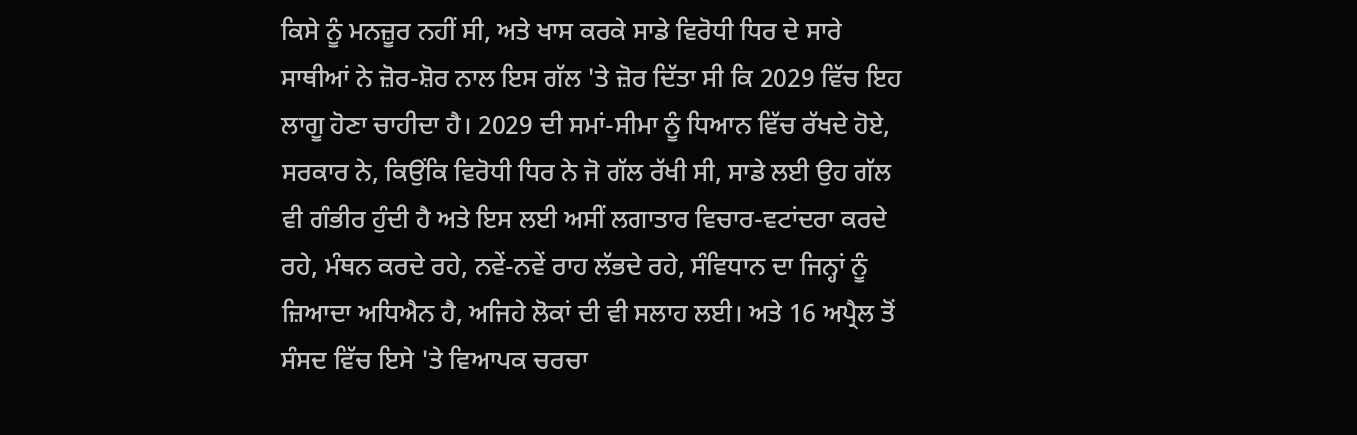ਕਿਸੇ ਨੂੰ ਮਨਜ਼ੂਰ ਨਹੀਂ ਸੀ, ਅਤੇ ਖਾਸ ਕਰਕੇ ਸਾਡੇ ਵਿਰੋਧੀ ਧਿਰ ਦੇ ਸਾਰੇ ਸਾਥੀਆਂ ਨੇ ਜ਼ੋਰ-ਸ਼ੋਰ ਨਾਲ ਇਸ ਗੱਲ 'ਤੇ ਜ਼ੋਰ ਦਿੱਤਾ ਸੀ ਕਿ 2029 ਵਿੱਚ ਇਹ ਲਾਗੂ ਹੋਣਾ ਚਾਹੀਦਾ ਹੈ। 2029 ਦੀ ਸਮਾਂ-ਸੀਮਾ ਨੂੰ ਧਿਆਨ ਵਿੱਚ ਰੱਖਦੇ ਹੋਏ, ਸਰਕਾਰ ਨੇ, ਕਿਉਂਕਿ ਵਿਰੋਧੀ ਧਿਰ ਨੇ ਜੋ ਗੱਲ ਰੱਖੀ ਸੀ, ਸਾਡੇ ਲਈ ਉਹ ਗੱਲ ਵੀ ਗੰਭੀਰ ਹੁੰਦੀ ਹੈ ਅਤੇ ਇਸ ਲਈ ਅਸੀਂ ਲਗਾਤਾਰ ਵਿਚਾਰ-ਵਟਾਂਦਰਾ ਕਰਦੇ ਰਹੇ, ਮੰਥਨ ਕਰਦੇ ਰਹੇ, ਨਵੇਂ-ਨਵੇਂ ਰਾਹ ਲੱਭਦੇ ਰਹੇ, ਸੰਵਿਧਾਨ ਦਾ ਜਿਨ੍ਹਾਂ ਨੂੰ ਜ਼ਿਆਦਾ ਅਧਿਐਨ ਹੈ, ਅਜਿਹੇ ਲੋਕਾਂ ਦੀ ਵੀ ਸਲਾਹ ਲਈ। ਅਤੇ 16 ਅਪ੍ਰੈਲ ਤੋਂ ਸੰਸਦ ਵਿੱਚ ਇਸੇ 'ਤੇ ਵਿਆਪਕ ਚਰਚਾ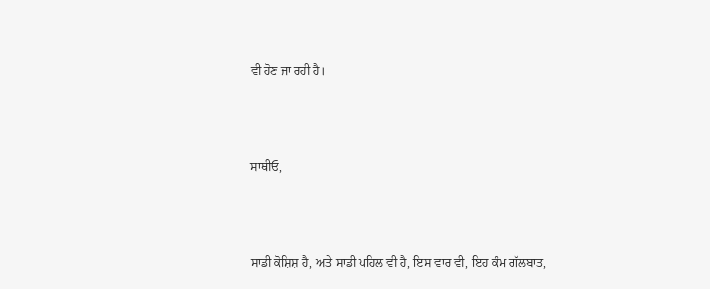ਵੀ ਹੋਣ ਜਾ ਰਹੀ ਹੈ।



ਸਾਥੀਓ,



ਸਾਡੀ ਕੋਸ਼ਿਸ਼ ਹੈ, ਅਤੇ ਸਾਡੀ ਪਹਿਲ ਵੀ ਹੈ, ਇਸ ਵਾਰ ਵੀ, ਇਹ ਕੰਮ ਗੱਲਬਾਤ,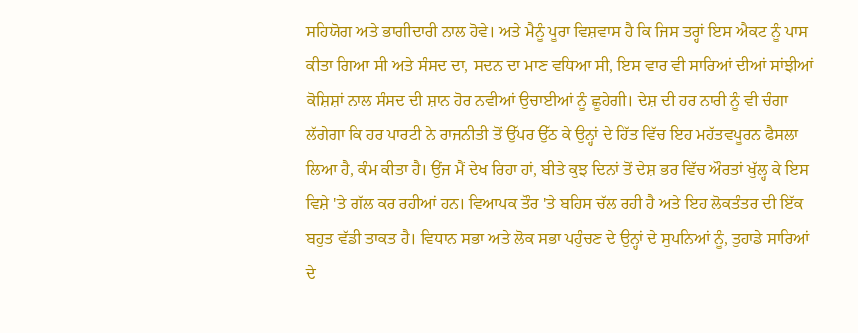ਸਹਿਯੋਗ ਅਤੇ ਭਾਗੀਦਾਰੀ ਨਾਲ ਹੋਵੇ। ਅਤੇ ਮੈਨੂੰ ਪੂਰਾ ਵਿਸ਼ਵਾਸ ਹੈ ਕਿ ਜਿਸ ਤਰ੍ਹਾਂ ਇਸ ਐਕਟ ਨੂੰ ਪਾਸ ਕੀਤਾ ਗਿਆ ਸੀ ਅਤੇ ਸੰਸਦ ਦਾ, ਸਦਨ ਦਾ ਮਾਣ ਵਧਿਆ ਸੀ, ਇਸ ਵਾਰ ਵੀ ਸਾਰਿਆਂ ਦੀਆਂ ਸਾਂਝੀਆਂ ਕੋਸ਼ਿਸ਼ਾਂ ਨਾਲ ਸੰਸਦ ਦੀ ਸ਼ਾਨ ਹੋਰ ਨਵੀਆਂ ਉਚਾਈਆਂ ਨੂੰ ਛੂਹੇਗੀ। ਦੇਸ਼ ਦੀ ਹਰ ਨਾਰੀ ਨੂੰ ਵੀ ਚੰਗਾ ਲੱਗੇਗਾ ਕਿ ਹਰ ਪਾਰਟੀ ਨੇ ਰਾਜਨੀਤੀ ਤੋਂ ਉੱਪਰ ਉੱਠ ਕੇ ਉਨ੍ਹਾਂ ਦੇ ਹਿੱਤ ਵਿੱਚ ਇਹ ਮਹੱਤਵਪੂਰਨ ਫੈਸਲਾ ਲਿਆ ਹੈ, ਕੰਮ ਕੀਤਾ ਹੈ। ਉਂਜ ਮੈਂ ਦੇਖ ਰਿਹਾ ਹਾਂ, ਬੀਤੇ ਕੁਝ ਦਿਨਾਂ ਤੋਂ ਦੇਸ਼ ਭਰ ਵਿੱਚ ਔਰਤਾਂ ਖੁੱਲ੍ਹ ਕੇ ਇਸ ਵਿਸ਼ੇ 'ਤੇ ਗੱਲ ਕਰ ਰਹੀਆਂ ਹਨ। ਵਿਆਪਕ ਤੌਰ 'ਤੇ ਬਹਿਸ ਚੱਲ ਰਹੀ ਹੈ ਅਤੇ ਇਹ ਲੋਕਤੰਤਰ ਦੀ ਇੱਕ ਬਹੁਤ ਵੱਡੀ ਤਾਕਤ ਹੈ। ਵਿਧਾਨ ਸਭਾ ਅਤੇ ਲੋਕ ਸਭਾ ਪਹੁੰਚਣ ਦੇ ਉਨ੍ਹਾਂ ਦੇ ਸੁਪਨਿਆਂ ਨੂੰ, ਤੁਹਾਡੇ ਸਾਰਿਆਂ ਦੇ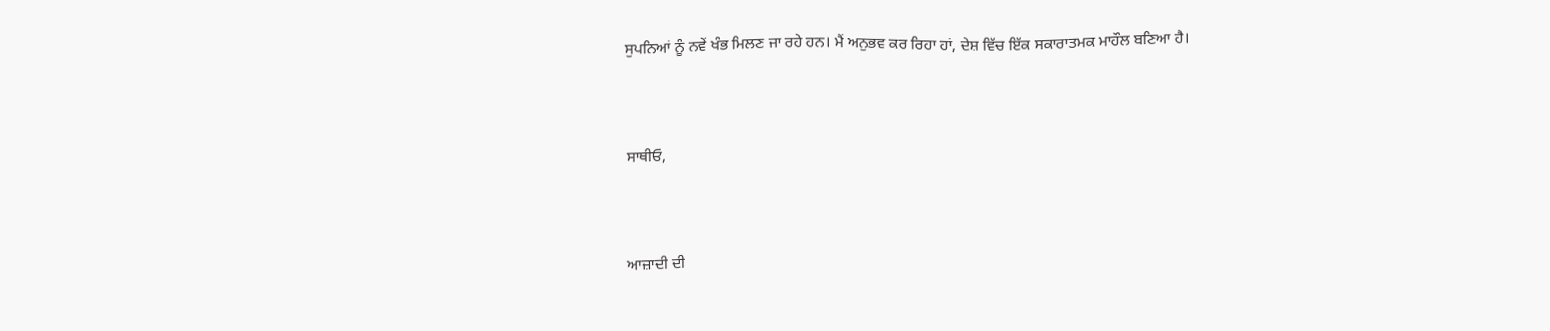ਸੁਪਨਿਆਂ ਨੂੰ ਨਵੇਂ ਖੰਭ ਮਿਲਣ ਜਾ ਰਹੇ ਹਨ। ਮੈਂ ਅਨੁਭਵ ਕਰ ਰਿਹਾ ਹਾਂ, ਦੇਸ਼ ਵਿੱਚ ਇੱਕ ਸਕਾਰਾਤਮਕ ਮਾਹੌਲ ਬਣਿਆ ਹੈ।



ਸਾਥੀਓ,



ਆਜ਼ਾਦੀ ਦੀ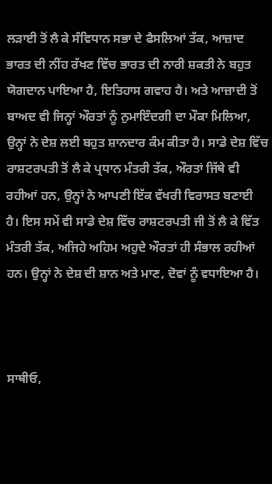ਲੜਾਈ ਤੋਂ ਲੈ ਕੇ ਸੰਵਿਧਾਨ ਸਭਾ ਦੇ ਫੈਸਲਿਆਂ ਤੱਕ, ਆਜ਼ਾਦ ਭਾਰਤ ਦੀ ਨੀਂਹ ਰੱਖਣ ਵਿੱਚ ਭਾਰਤ ਦੀ ਨਾਰੀ ਸ਼ਕਤੀ ਨੇ ਬਹੁਤ ਯੋਗਦਾਨ ਪਾਇਆ ਹੈ, ਇਤਿਹਾਸ ਗਵਾਹ ਹੈ। ਅਤੇ ਆਜ਼ਾਦੀ ਤੋਂ ਬਾਅਦ ਵੀ ਜਿਨ੍ਹਾਂ ਔਰਤਾਂ ਨੂੰ ਨੁਮਾਇੰਦਗੀ ਦਾ ਮੌਕਾ ਮਿਲਿਆ, ਉਨ੍ਹਾਂ ਨੇ ਦੇਸ਼ ਲਈ ਬਹੁਤ ਸ਼ਾਨਦਾਰ ਕੰਮ ਕੀਤਾ ਹੈ। ਸਾਡੇ ਦੇਸ਼ ਵਿੱਚ ਰਾਸ਼ਟਰਪਤੀ ਤੋਂ ਲੈ ਕੇ ਪ੍ਰਧਾਨ ਮੰਤਰੀ ਤੱਕ, ਔਰਤਾਂ ਜਿੱਥੇ ਵੀ ਰਹੀਆਂ ਹਨ, ਉਨ੍ਹਾਂ ਨੇ ਆਪਣੀ ਇੱਕ ਵੱਖਰੀ ਵਿਰਾਸਤ ਬਣਾਈ ਹੈ। ਇਸ ਸਮੇਂ ਵੀ ਸਾਡੇ ਦੇਸ਼ ਵਿੱਚ ਰਾਸ਼ਟਰਪਤੀ ਜੀ ਤੋਂ ਲੈ ਕੇ ਵਿੱਤ ਮੰਤਰੀ ਤੱਕ, ਅਜਿਹੇ ਅਹਿਮ ਅਹੁਦੇ ਔਰਤਾਂ ਹੀ ਸੰਭਾਲ ਰਹੀਆਂ ਹਨ। ਉਨ੍ਹਾਂ ਨੇ ਦੇਸ਼ ਦੀ ਸ਼ਾਨ ਅਤੇ ਮਾਣ, ਦੋਵਾਂ ਨੂੰ ਵਧਾਇਆ ਹੈ।



ਸਾਥੀਓ,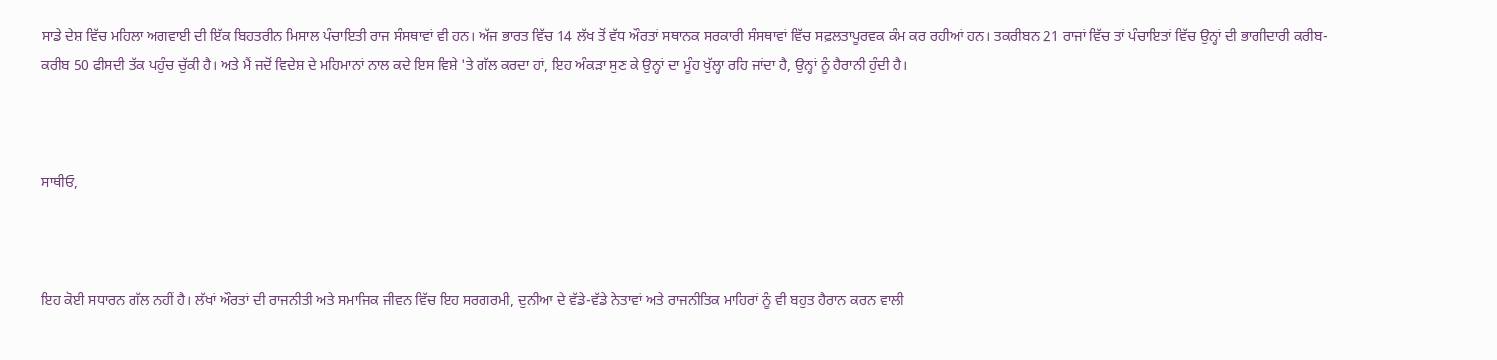ਸਾਡੇ ਦੇਸ਼ ਵਿੱਚ ਮਹਿਲਾ ਅਗਵਾਈ ਦੀ ਇੱਕ ਬਿਹਤਰੀਨ ਮਿਸਾਲ ਪੰਚਾਇਤੀ ਰਾਜ ਸੰਸਥਾਵਾਂ ਵੀ ਹਨ। ਅੱਜ ਭਾਰਤ ਵਿੱਚ 14 ਲੱਖ ਤੋਂ ਵੱਧ ਔਰਤਾਂ ਸਥਾਨਕ ਸਰਕਾਰੀ ਸੰਸਥਾਵਾਂ ਵਿੱਚ ਸਫ਼ਲਤਾਪੂਰਵਕ ਕੰਮ ਕਰ ਰਹੀਆਂ ਹਨ। ਤਕਰੀਬਨ 21 ਰਾਜਾਂ ਵਿੱਚ ਤਾਂ ਪੰਚਾਇਤਾਂ ਵਿੱਚ ਉਨ੍ਹਾਂ ਦੀ ਭਾਗੀਦਾਰੀ ਕਰੀਬ-ਕਰੀਬ 50 ਫੀਸਦੀ ਤੱਕ ਪਹੁੰਚ ਚੁੱਕੀ ਹੈ। ਅਤੇ ਮੈਂ ਜਦੋਂ ਵਿਦੇਸ਼ ਦੇ ਮਹਿਮਾਨਾਂ ਨਾਲ ਕਦੇ ਇਸ ਵਿਸ਼ੇ 'ਤੇ ਗੱਲ ਕਰਦਾ ਹਾਂ, ਇਹ ਅੰਕੜਾ ਸੁਣ ਕੇ ਉਨ੍ਹਾਂ ਦਾ ਮੂੰਹ ਖੁੱਲ੍ਹਾ ਰਹਿ ਜਾਂਦਾ ਹੈ, ਉਨ੍ਹਾਂ ਨੂੰ ਹੈਰਾਨੀ ਹੁੰਦੀ ਹੈ।



ਸਾਥੀਓ,



ਇਹ ਕੋਈ ਸਧਾਰਨ ਗੱਲ ਨਹੀਂ ਹੈ। ਲੱਖਾਂ ਔਰਤਾਂ ਦੀ ਰਾਜਨੀਤੀ ਅਤੇ ਸਮਾਜਿਕ ਜੀਵਨ ਵਿੱਚ ਇਹ ਸਰਗਰਮੀ, ਦੁਨੀਆ ਦੇ ਵੱਡੇ-ਵੱਡੇ ਨੇਤਾਵਾਂ ਅਤੇ ਰਾਜਨੀਤਿਕ ਮਾਹਿਰਾਂ ਨੂੰ ਵੀ ਬਹੁਤ ਹੈਰਾਨ ਕਰਨ ਵਾਲੀ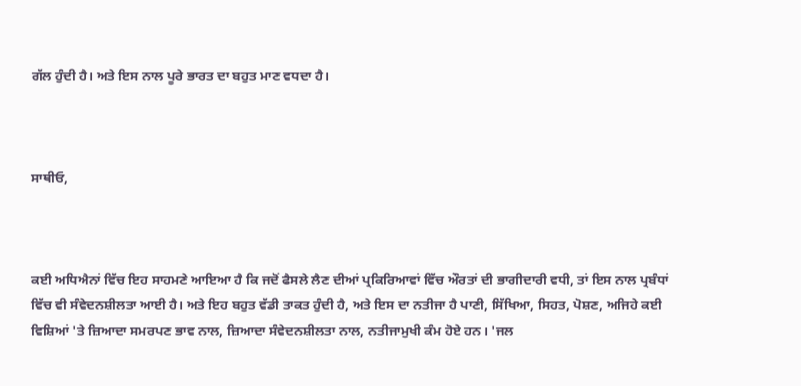ਗੱਲ ਹੁੰਦੀ ਹੈ। ਅਤੇ ਇਸ ਨਾਲ ਪੂਰੇ ਭਾਰਤ ਦਾ ਬਹੁਤ ਮਾਣ ਵਧਦਾ ਹੈ।



ਸਾਥੀਓ,



ਕਈ ਅਧਿਐਨਾਂ ਵਿੱਚ ਇਹ ਸਾਹਮਣੇ ਆਇਆ ਹੈ ਕਿ ਜਦੋਂ ਫੈਸਲੇ ਲੈਣ ਦੀਆਂ ਪ੍ਰਕਿਰਿਆਵਾਂ ਵਿੱਚ ਔਰਤਾਂ ਦੀ ਭਾਗੀਦਾਰੀ ਵਧੀ, ਤਾਂ ਇਸ ਨਾਲ ਪ੍ਰਬੰਧਾਂ ਵਿੱਚ ਵੀ ਸੰਵੇਦਨਸ਼ੀਲਤਾ ਆਈ ਹੈ। ਅਤੇ ਇਹ ਬਹੁਤ ਵੱਡੀ ਤਾਕਤ ਹੁੰਦੀ ਹੈ, ਅਤੇ ਇਸ ਦਾ ਨਤੀਜਾ ਹੈ ਪਾਣੀ, ਸਿੱਖਿਆ, ਸਿਹਤ, ਪੋਸ਼ਣ, ਅਜਿਹੇ ਕਈ ਵਿਸ਼ਿਆਂ 'ਤੇ ਜ਼ਿਆਦਾ ਸਮਰਪਣ ਭਾਵ ਨਾਲ, ਜ਼ਿਆਦਾ ਸੰਵੇਦਨਸ਼ੀਲਤਾ ਨਾਲ, ਨਤੀਜਾਮੁਖੀ ਕੰਮ ਹੋਏ ਹਨ। 'ਜਲ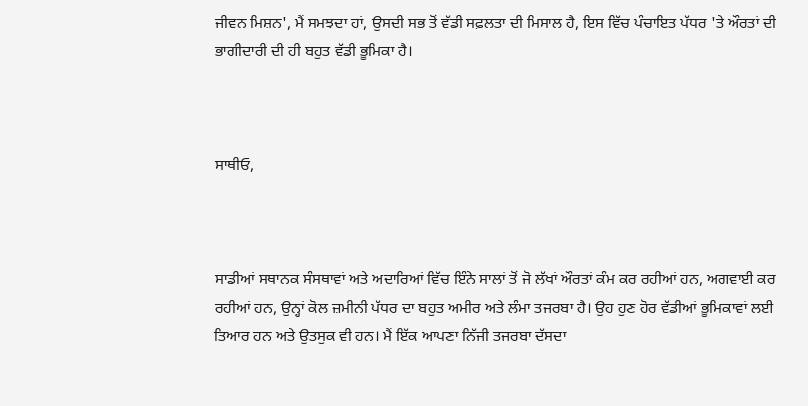ਜੀਵਨ ਮਿਸ਼ਨ', ਮੈਂ ਸਮਝਦਾ ਹਾਂ, ਉਸਦੀ ਸਭ ਤੋਂ ਵੱਡੀ ਸਫ਼ਲਤਾ ਦੀ ਮਿਸਾਲ ਹੈ, ਇਸ ਵਿੱਚ ਪੰਚਾਇਤ ਪੱਧਰ 'ਤੇ ਔਰਤਾਂ ਦੀ ਭਾਗੀਦਾਰੀ ਦੀ ਹੀ ਬਹੁਤ ਵੱਡੀ ਭੂਮਿਕਾ ਹੈ।



ਸਾਥੀਓ,



ਸਾਡੀਆਂ ਸਥਾਨਕ ਸੰਸਥਾਵਾਂ ਅਤੇ ਅਦਾਰਿਆਂ ਵਿੱਚ ਇੰਨੇ ਸਾਲਾਂ ਤੋਂ ਜੋ ਲੱਖਾਂ ਔਰਤਾਂ ਕੰਮ ਕਰ ਰਹੀਆਂ ਹਨ, ਅਗਵਾਈ ਕਰ ਰਹੀਆਂ ਹਨ, ਉਨ੍ਹਾਂ ਕੋਲ ਜ਼ਮੀਨੀ ਪੱਧਰ ਦਾ ਬਹੁਤ ਅਮੀਰ ਅਤੇ ਲੰਮਾ ਤਜਰਬਾ ਹੈ। ਉਹ ਹੁਣ ਹੋਰ ਵੱਡੀਆਂ ਭੂਮਿਕਾਵਾਂ ਲਈ ਤਿਆਰ ਹਨ ਅਤੇ ਉਤਸੁਕ ਵੀ ਹਨ। ਮੈਂ ਇੱਕ ਆਪਣਾ ਨਿੱਜੀ ਤਜਰਬਾ ਦੱਸਦਾ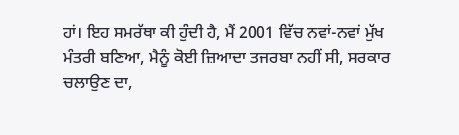ਹਾਂ। ਇਹ ਸਮਰੱਥਾ ਕੀ ਹੁੰਦੀ ਹੈ, ਮੈਂ 2001 ਵਿੱਚ ਨਵਾਂ-ਨਵਾਂ ਮੁੱਖ ਮੰਤਰੀ ਬਣਿਆ, ਮੈਨੂੰ ਕੋਈ ਜ਼ਿਆਦਾ ਤਜਰਬਾ ਨਹੀਂ ਸੀ, ਸਰਕਾਰ ਚਲਾਉਣ ਦਾ,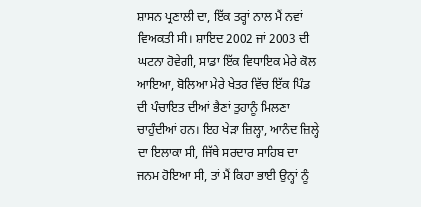ਸ਼ਾਸਨ ਪ੍ਰਣਾਲੀ ਦਾ, ਇੱਕ ਤਰ੍ਹਾਂ ਨਾਲ ਮੈਂ ਨਵਾਂ ਵਿਅਕਤੀ ਸੀ। ਸ਼ਾਇਦ 2002 ਜਾਂ 2003 ਦੀ ਘਟਨਾ ਹੋਵੇਗੀ, ਸਾਡਾ ਇੱਕ ਵਿਧਾਇਕ ਮੇਰੇ ਕੋਲ ਆਇਆ, ਬੋਲਿਆ ਮੇਰੇ ਖੇਤਰ ਵਿੱਚ ਇੱਕ ਪਿੰਡ ਦੀ ਪੰਚਾਇਤ ਦੀਆਂ ਭੈਣਾਂ ਤੁਹਾਨੂੰ ਮਿਲਣਾ ਚਾਹੁੰਦੀਆਂ ਹਨ। ਇਹ ਖੇੜਾ ਜ਼ਿਲ੍ਹਾ, ਆਨੰਦ ਜ਼ਿਲ੍ਹੇ ਦਾ ਇਲਾਕਾ ਸੀ, ਜਿੱਥੇ ਸਰਦਾਰ ਸਾਹਿਬ ਦਾ ਜਨਮ ਹੋਇਆ ਸੀ, ਤਾਂ ਮੈਂ ਕਿਹਾ ਭਾਈ ਉਨ੍ਹਾਂ ਨੂੰ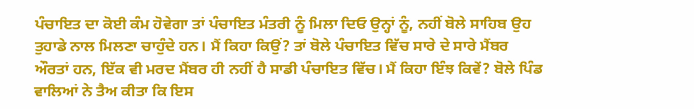ਪੰਚਾਇਤ ਦਾ ਕੋਈ ਕੰਮ ਹੋਵੇਗਾ ਤਾਂ ਪੰਚਾਇਤ ਮੰਤਰੀ ਨੂੰ ਮਿਲਾ ਦਿਓ ਉਨ੍ਹਾਂ ਨੂੰ, ਨਹੀਂ ਬੋਲੇ ਸਾਹਿਬ ਉਹ ਤੁਹਾਡੇ ਨਾਲ ਮਿਲਣਾ ਚਾਹੁੰਦੇ ਹਨ। ਮੈਂ ਕਿਹਾ ਕਿਉਂ? ਤਾਂ ਬੋਲੇ ਪੰਚਾਇਤ ਵਿੱਚ ਸਾਰੇ ਦੇ ਸਾਰੇ ਮੈਂਬਰ ਔਰਤਾਂ ਹਨ, ਇੱਕ ਵੀ ਮਰਦ ਮੈਂਬਰ ਹੀ ਨਹੀਂ ਹੈ ਸਾਡੀ ਪੰਚਾਇਤ ਵਿੱਚ। ਮੈਂ ਕਿਹਾ ਇੰਝ ਕਿਵੇਂ? ਬੋਲੇ ਪਿੰਡ ਵਾਲਿਆਂ ਨੇ ਤੈਅ ਕੀਤਾ ਕਿ ਇਸ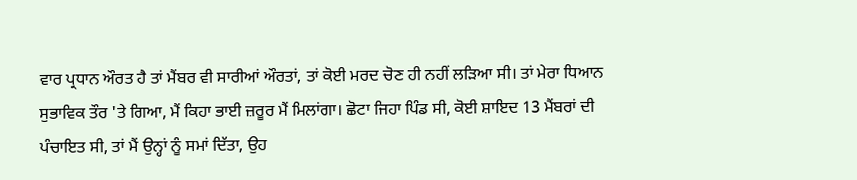ਵਾਰ ਪ੍ਰਧਾਨ ਔਰਤ ਹੈ ਤਾਂ ਮੈਂਬਰ ਵੀ ਸਾਰੀਆਂ ਔਰਤਾਂ, ਤਾਂ ਕੋਈ ਮਰਦ ਚੋਣ ਹੀ ਨਹੀਂ ਲੜਿਆ ਸੀ। ਤਾਂ ਮੇਰਾ ਧਿਆਨ ਸੁਭਾਵਿਕ ਤੌਰ 'ਤੇ ਗਿਆ, ਮੈਂ ਕਿਹਾ ਭਾਈ ਜ਼ਰੂਰ ਮੈਂ ਮਿਲਾਂਗਾ। ਛੋਟਾ ਜਿਹਾ ਪਿੰਡ ਸੀ, ਕੋਈ ਸ਼ਾਇਦ 13 ਮੈਂਬਰਾਂ ਦੀ ਪੰਚਾਇਤ ਸੀ, ਤਾਂ ਮੈਂ ਉਨ੍ਹਾਂ ਨੂੰ ਸਮਾਂ ਦਿੱਤਾ, ਉਹ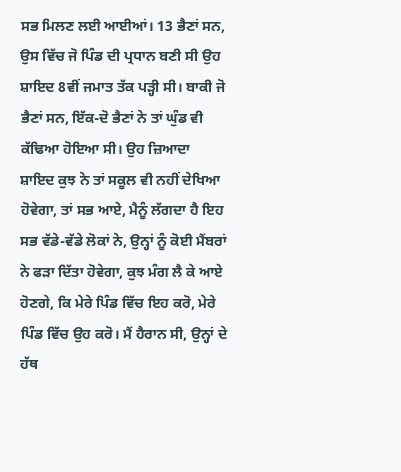ਸਭ ਮਿਲਣ ਲਈ ਆਈਆਂ। 13 ਭੈਣਾਂ ਸਨ, ਉਸ ਵਿੱਚ ਜੋ ਪਿੰਡ ਦੀ ਪ੍ਰਧਾਨ ਬਣੀ ਸੀ ਉਹ ਸ਼ਾਇਦ 8ਵੀਂ ਜਮਾਤ ਤੱਕ ਪੜ੍ਹੀ ਸੀ। ਬਾਕੀ ਜੋ ਭੈਣਾਂ ਸਨ, ਇੱਕ-ਦੋ ਭੈਣਾਂ ਨੇ ਤਾਂ ਘੁੰਡ ਵੀ ਕੱਢਿਆ ਹੋਇਆ ਸੀ। ਉਹ ਜ਼ਿਆਦਾ ਸ਼ਾਇਦ ਕੁਝ ਨੇ ਤਾਂ ਸਕੂਲ ਵੀ ਨਹੀਂ ਦੇਖਿਆ ਹੋਵੇਗਾ, ਤਾਂ ਸਭ ਆਏ, ਮੈਨੂੰ ਲੱਗਦਾ ਹੈ ਇਹ ਸਭ ਵੱਡੇ-ਵੱਡੇ ਲੋਕਾਂ ਨੇ, ਉਨ੍ਹਾਂ ਨੂੰ ਕੋਈ ਮੈਂਬਰਾਂ ਨੇ ਫੜਾ ਦਿੱਤਾ ਹੋਵੇਗਾ, ਕੁਝ ਮੰਗ ਲੈ ਕੇ ਆਏ ਹੋਣਗੇ, ਕਿ ਮੇਰੇ ਪਿੰਡ ਵਿੱਚ ਇਹ ਕਰੋ, ਮੇਰੇ ਪਿੰਡ ਵਿੱਚ ਉਹ ਕਰੋ। ਮੈਂ ਹੈਰਾਨ ਸੀ, ਉਨ੍ਹਾਂ ਦੇ ਹੱਥ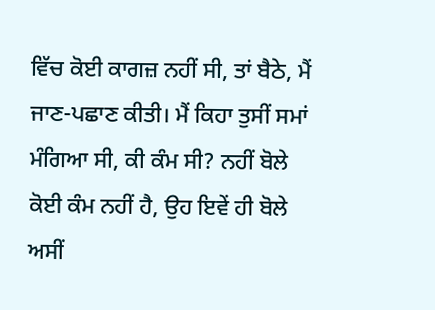ਵਿੱਚ ਕੋਈ ਕਾਗਜ਼ ਨਹੀਂ ਸੀ, ਤਾਂ ਬੈਠੇ, ਮੈਂ ਜਾਣ-ਪਛਾਣ ਕੀਤੀ। ਮੈਂ ਕਿਹਾ ਤੁਸੀਂ ਸਮਾਂ ਮੰਗਿਆ ਸੀ, ਕੀ ਕੰਮ ਸੀ? ਨਹੀਂ ਬੋਲੇ ਕੋਈ ਕੰਮ ਨਹੀਂ ਹੈ, ਉਹ ਇਵੇਂ ਹੀ ਬੋਲੇ ਅਸੀਂ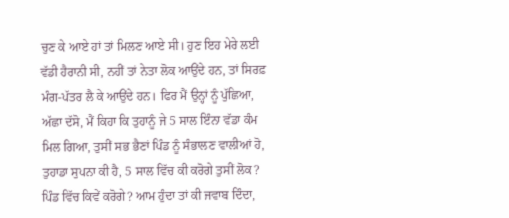ਚੁਣ ਕੇ ਆਏ ਹਾਂ ਤਾਂ ਮਿਲਣ ਆਏ ਸੀ। ਹੁਣ ਇਹ ਮੇਰੇ ਲਈ ਵੱਡੀ ਹੈਰਾਨੀ ਸੀ, ਨਹੀਂ ਤਾਂ ਨੇਤਾ ਲੋਕ ਆਉਂਦੇ ਹਨ, ਤਾਂ ਸਿਰਫ਼ ਮੰਗ-ਪੱਤਰ ਲੈ ਕੇ ਆਉਂਦੇ ਹਨ। ਫਿਰ ਮੈਂ ਉਨ੍ਹਾਂ ਨੂੰ ਪੁੱਛਿਆ, ਅੱਛਾ ਦੱਸੋ, ਮੈਂ ਕਿਹਾ ਕਿ ਤੁਹਾਨੂੰ ਜੇ 5 ਸਾਲ ਇੰਨਾ ਵੱਡਾ ਕੰਮ ਮਿਲ ਗਿਆ, ਤੁਸੀਂ ਸਭ ਭੈਣਾਂ ਪਿੰਡ ਨੂੰ ਸੰਭਾਲਣ ਵਾਲੀਆਂ ਹੋ, ਤੁਹਾਡਾ ਸੁਪਨਾ ਕੀ ਹੈ, 5 ਸਾਲ ਵਿੱਚ ਕੀ ਕਰੋਗੇ ਤੁਸੀਂ ਲੋਕ? ਪਿੰਡ ਵਿੱਚ ਕਿਵੇਂ ਕਰੋਗੇ? ਆਮ ਹੁੰਦਾ ਤਾਂ ਕੀ ਜਵਾਬ ਦਿੰਦਾ,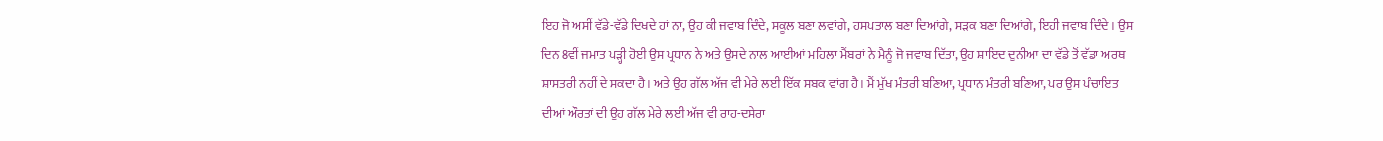ਇਹ ਜੋ ਅਸੀਂ ਵੱਡੇ-ਵੱਡੇ ਦਿਖਦੇ ਹਾਂ ਨਾ, ਉਹ ਕੀ ਜਵਾਬ ਦਿੰਦੇ, ਸਕੂਲ ਬਣਾ ਲਵਾਂਗੇ, ਹਸਪਤਾਲ ਬਣਾ ਦਿਆਂਗੇ, ਸੜਕ ਬਣਾ ਦਿਆਂਗੇ, ਇਹੀ ਜਵਾਬ ਦਿੰਦੇ। ਉਸ ਦਿਨ 8ਵੀਂ ਜਮਾਤ ਪੜ੍ਹੀ ਹੋਈ ਉਸ ਪ੍ਰਧਾਨ ਨੇ ਅਤੇ ਉਸਦੇ ਨਾਲ ਆਈਆਂ ਮਹਿਲਾ ਮੈਂਬਰਾਂ ਨੇ ਮੈਨੂੰ ਜੋ ਜਵਾਬ ਦਿੱਤਾ, ਉਹ ਸ਼ਾਇਦ ਦੁਨੀਆ ਦਾ ਵੱਡੇ ਤੋਂ ਵੱਡਾ ਅਰਥ ਸ਼ਾਸਤਰੀ ਨਹੀਂ ਦੇ ਸਕਦਾ ਹੈ। ਅਤੇ ਉਹ ਗੱਲ ਅੱਜ ਵੀ ਮੇਰੇ ਲਈ ਇੱਕ ਸਬਕ ਵਾਂਗ ਹੈ। ਮੈਂ ਮੁੱਖ ਮੰਤਰੀ ਬਣਿਆ, ਪ੍ਰਧਾਨ ਮੰਤਰੀ ਬਣਿਆ, ਪਰ ਉਸ ਪੰਚਾਇਤ ਦੀਆਂ ਔਰਤਾਂ ਦੀ ਉਹ ਗੱਲ ਮੇਰੇ ਲਈ ਅੱਜ ਵੀ ਰਾਹ-ਦਸੇਰਾ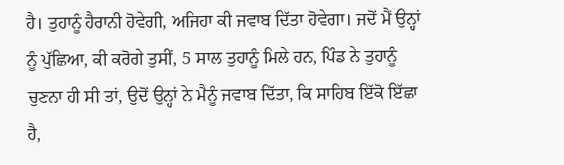ਹੈ। ਤੁਹਾਨੂੰ ਹੈਰਾਨੀ ਹੋਵੇਗੀ, ਅਜਿਹਾ ਕੀ ਜਵਾਬ ਦਿੱਤਾ ਹੋਵੇਗਾ। ਜਦੋਂ ਮੈਂ ਉਨ੍ਹਾਂ ਨੂੰ ਪੁੱਛਿਆ, ਕੀ ਕਰੋਗੇ ਤੁਸੀਂ, 5 ਸਾਲ ਤੁਹਾਨੂੰ ਮਿਲੇ ਹਨ, ਪਿੰਡ ਨੇ ਤੁਹਾਨੂੰ ਚੁਣਨਾ ਹੀ ਸੀ ਤਾਂ, ਉਦੋਂ ਉਨ੍ਹਾਂ ਨੇ ਮੈਨੂੰ ਜਵਾਬ ਦਿੱਤਾ, ਕਿ ਸਾਹਿਬ ਇੱਕੋ ਇੱਛਾ ਹੈ,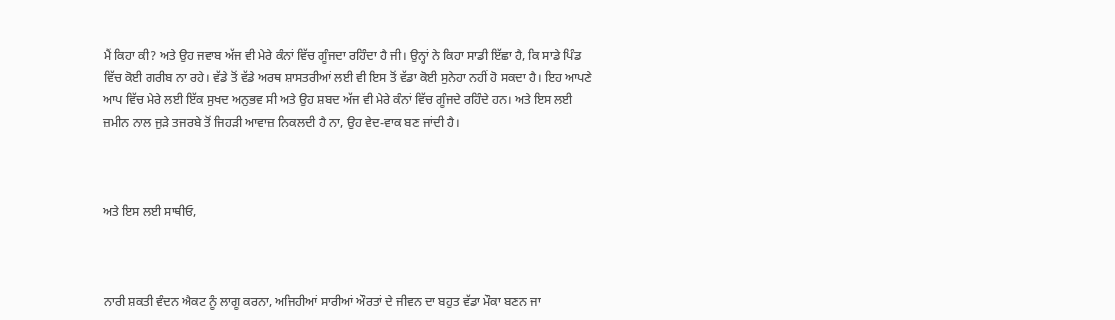ਮੈਂ ਕਿਹਾ ਕੀ? ਅਤੇ ਉਹ ਜਵਾਬ ਅੱਜ ਵੀ ਮੇਰੇ ਕੰਨਾਂ ਵਿੱਚ ਗੂੰਜਦਾ ਰਹਿੰਦਾ ਹੈ ਜੀ। ਉਨ੍ਹਾਂ ਨੇ ਕਿਹਾ ਸਾਡੀ ਇੱਛਾ ਹੈ, ਕਿ ਸਾਡੇ ਪਿੰਡ ਵਿੱਚ ਕੋਈ ਗਰੀਬ ਨਾ ਰਹੇ। ਵੱਡੇ ਤੋਂ ਵੱਡੇ ਅਰਥ ਸ਼ਾਸਤਰੀਆਂ ਲਈ ਵੀ ਇਸ ਤੋਂ ਵੱਡਾ ਕੋਈ ਸੁਨੇਹਾ ਨਹੀਂ ਹੋ ਸਕਦਾ ਹੈ। ਇਹ ਆਪਣੇ ਆਪ ਵਿੱਚ ਮੇਰੇ ਲਈ ਇੱਕ ਸੁਖਦ ਅਨੁਭਵ ਸੀ ਅਤੇ ਉਹ ਸ਼ਬਦ ਅੱਜ ਵੀ ਮੇਰੇ ਕੰਨਾਂ ਵਿੱਚ ਗੂੰਜਦੇ ਰਹਿੰਦੇ ਹਨ। ਅਤੇ ਇਸ ਲਈ ਜ਼ਮੀਨ ਨਾਲ ਜੁੜੇ ਤਜਰਬੇ ਤੋਂ ਜਿਹੜੀ ਆਵਾਜ਼ ਨਿਕਲਦੀ ਹੈ ਨਾ, ਉਹ ਵੇਦ-ਵਾਕ ਬਣ ਜਾਂਦੀ ਹੈ।



ਅਤੇ ਇਸ ਲਈ ਸਾਥੀਓ,



ਨਾਰੀ ਸ਼ਕਤੀ ਵੰਦਨ ਐਕਟ ਨੂੰ ਲਾਗੂ ਕਰਨਾ, ਅਜਿਹੀਆਂ ਸਾਰੀਆਂ ਔਰਤਾਂ ਦੇ ਜੀਵਨ ਦਾ ਬਹੁਤ ਵੱਡਾ ਮੌਕਾ ਬਣਨ ਜਾ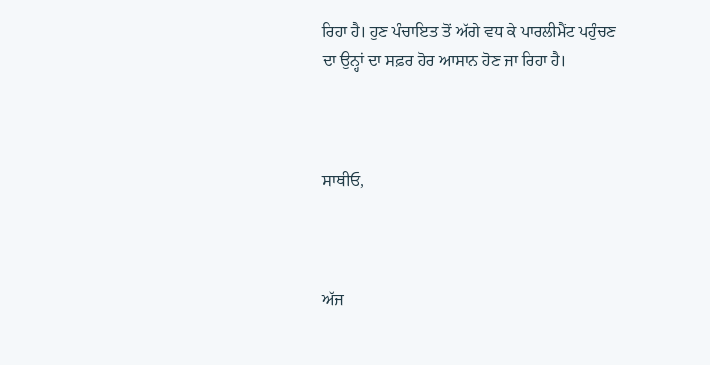ਰਿਹਾ ਹੈ। ਹੁਣ ਪੰਚਾਇਤ ਤੋਂ ਅੱਗੇ ਵਧ ਕੇ ਪਾਰਲੀਮੈਂਟ ਪਹੁੰਚਣ ਦਾ ਉਨ੍ਹਾਂ ਦਾ ਸਫ਼ਰ ਹੋਰ ਆਸਾਨ ਹੋਣ ਜਾ ਰਿਹਾ ਹੈ।



ਸਾਥੀਓ,



ਅੱਜ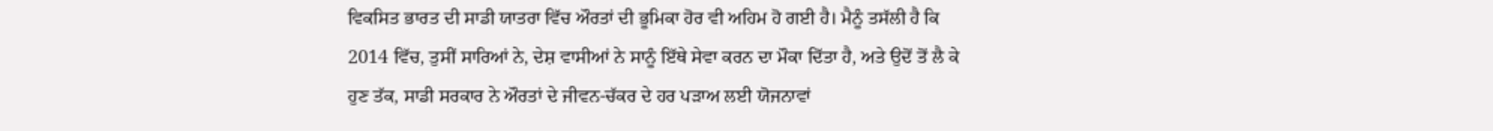ਵਿਕਸਿਤ ਭਾਰਤ ਦੀ ਸਾਡੀ ਯਾਤਰਾ ਵਿੱਚ ਔਰਤਾਂ ਦੀ ਭੂਮਿਕਾ ਹੋਰ ਵੀ ਅਹਿਮ ਹੋ ਗਈ ਹੈ। ਮੈਨੂੰ ਤਸੱਲੀ ਹੈ ਕਿ 2014 ਵਿੱਚ, ਤੁਸੀਂ ਸਾਰਿਆਂ ਨੇ, ਦੇਸ਼ ਵਾਸੀਆਂ ਨੇ ਸਾਨੂੰ ਇੱਥੇ ਸੇਵਾ ਕਰਨ ਦਾ ਮੌਕਾ ਦਿੱਤਾ ਹੈ, ਅਤੇ ਉਦੋਂ ਤੋਂ ਲੈ ਕੇ ਹੁਣ ਤੱਕ, ਸਾਡੀ ਸਰਕਾਰ ਨੇ ਔਰਤਾਂ ਦੇ ਜੀਵਨ-ਚੱਕਰ ਦੇ ਹਰ ਪੜਾਅ ਲਈ ਯੋਜਨਾਵਾਂ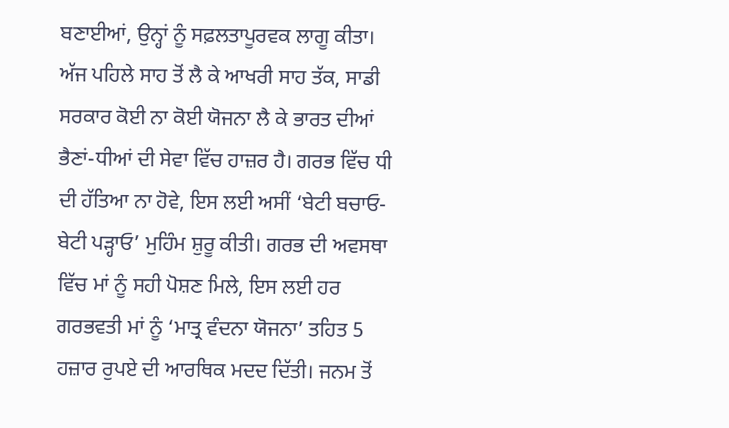ਬਣਾਈਆਂ, ਉਨ੍ਹਾਂ ਨੂੰ ਸਫ਼ਲਤਾਪੂਰਵਕ ਲਾਗੂ ਕੀਤਾ। ਅੱਜ ਪਹਿਲੇ ਸਾਹ ਤੋਂ ਲੈ ਕੇ ਆਖਰੀ ਸਾਹ ਤੱਕ, ਸਾਡੀ ਸਰਕਾਰ ਕੋਈ ਨਾ ਕੋਈ ਯੋਜਨਾ ਲੈ ਕੇ ਭਾਰਤ ਦੀਆਂ ਭੈਣਾਂ-ਧੀਆਂ ਦੀ ਸੇਵਾ ਵਿੱਚ ਹਾਜ਼ਰ ਹੈ। ਗਰਭ ਵਿੱਚ ਧੀ ਦੀ ਹੱਤਿਆ ਨਾ ਹੋਵੇ, ਇਸ ਲਈ ਅਸੀਂ ‘ਬੇਟੀ ਬਚਾਓ-ਬੇਟੀ ਪੜ੍ਹਾਓ’ ਮੁਹਿੰਮ ਸ਼ੁਰੂ ਕੀਤੀ। ਗਰਭ ਦੀ ਅਵਸਥਾ ਵਿੱਚ ਮਾਂ ਨੂੰ ਸਹੀ ਪੋਸ਼ਣ ਮਿਲੇ, ਇਸ ਲਈ ਹਰ ਗਰਭਵਤੀ ਮਾਂ ਨੂੰ ‘ਮਾਤ੍ਰ ਵੰਦਨਾ ਯੋਜਨਾ’ ਤਹਿਤ 5 ਹਜ਼ਾਰ ਰੁਪਏ ਦੀ ਆਰਥਿਕ ਮਦਦ ਦਿੱਤੀ। ਜਨਮ ਤੋਂ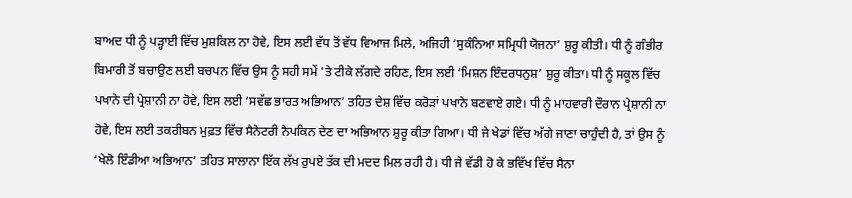ਬਾਅਦ ਧੀ ਨੂੰ ਪੜ੍ਹਾਈ ਵਿੱਚ ਮੁਸ਼ਕਿਲ ਨਾ ਹੋਵੇ, ਇਸ ਲਈ ਵੱਧ ਤੋਂ ਵੱਧ ਵਿਆਜ ਮਿਲੇ, ਅਜਿਹੀ ‘ਸੁਕੰਨਿਆ ਸਮ੍ਰਿਧੀ ਯੋਜਨਾ’ ਸ਼ੁਰੂ ਕੀਤੀ। ਧੀ ਨੂੰ ਗੰਭੀਰ ਬਿਮਾਰੀ ਤੋਂ ਬਚਾਉਣ ਲਈ ਬਚਪਨ ਵਿੱਚ ਉਸ ਨੂੰ ਸਹੀ ਸਮੇਂ 'ਤੇ ਟੀਕੇ ਲੱਗਦੇ ਰਹਿਣ, ਇਸ ਲਈ ‘ਮਿਸ਼ਨ ਇੰਦਰਧਨੁਸ਼’ ਸ਼ੁਰੂ ਕੀਤਾ। ਧੀ ਨੂੰ ਸਕੂਲ ਵਿੱਚ ਪਖਾਨੇ ਦੀ ਪ੍ਰੇਸ਼ਾਨੀ ਨਾ ਹੋਵੇ, ਇਸ ਲਈ ‘ਸਵੱਛ ਭਾਰਤ ਅਭਿਆਨ’ ਤਹਿਤ ਦੇਸ਼ ਵਿੱਚ ਕਰੋੜਾਂ ਪਖਾਨੇ ਬਣਵਾਏ ਗਏ। ਧੀ ਨੂੰ ਮਾਹਵਾਰੀ ਦੌਰਾਨ ਪ੍ਰੇਸ਼ਾਨੀ ਨਾ ਹੋਵੇ, ਇਸ ਲਈ ਤਕਰੀਬਨ ਮੁਫ਼ਤ ਵਿੱਚ ਸੈਨੇਟਰੀ ਨੈਪਕਿਨ ਦੇਣ ਦਾ ਅਭਿਆਨ ਸ਼ੁਰੂ ਕੀਤਾ ਗਿਆ। ਧੀ ਜੇ ਖੇਡਾਂ ਵਿੱਚ ਅੱਗੇ ਜਾਣਾ ਚਾਹੁੰਦੀ ਹੈ, ਤਾਂ ਉਸ ਨੂੰ ‘ਖੇਲੋ ਇੰਡੀਆ ਅਭਿਆਨ’ ਤਹਿਤ ਸਾਲਾਨਾ ਇੱਕ ਲੱਖ ਰੁਪਏ ਤੱਕ ਦੀ ਮਦਦ ਮਿਲ ਰਹੀ ਹੈ। ਧੀ ਜੇ ਵੱਡੀ ਹੋ ਕੇ ਭਵਿੱਖ ਵਿੱਚ ਸੈਨਾ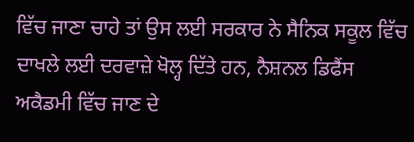ਵਿੱਚ ਜਾਣਾ ਚਾਹੇ ਤਾਂ ਉਸ ਲਈ ਸਰਕਾਰ ਨੇ ਸੈਨਿਕ ਸਕੂਲ ਵਿੱਚ ਦਾਖਲੇ ਲਈ ਦਰਵਾਜ਼ੇ ਖੋਲ੍ਹ ਦਿੱਤੇ ਹਨ, ਨੈਸ਼ਨਲ ਡਿਫੈਂਸ ਅਕੈਡਮੀ ਵਿੱਚ ਜਾਣ ਦੇ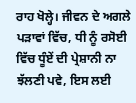ਰਾਹ ਖੋਲ੍ਹੇ। ਜੀਵਨ ਦੇ ਅਗਲੇ ਪੜਾਵਾਂ ਵਿੱਚ, ਧੀ ਨੂੰ ਰਸੋਈ ਵਿੱਚ ਧੂੰਏਂ ਦੀ ਪ੍ਰੇਸ਼ਾਨੀ ਨਾ ਝੱਲਣੀ ਪਵੇ, ਇਸ ਲਈ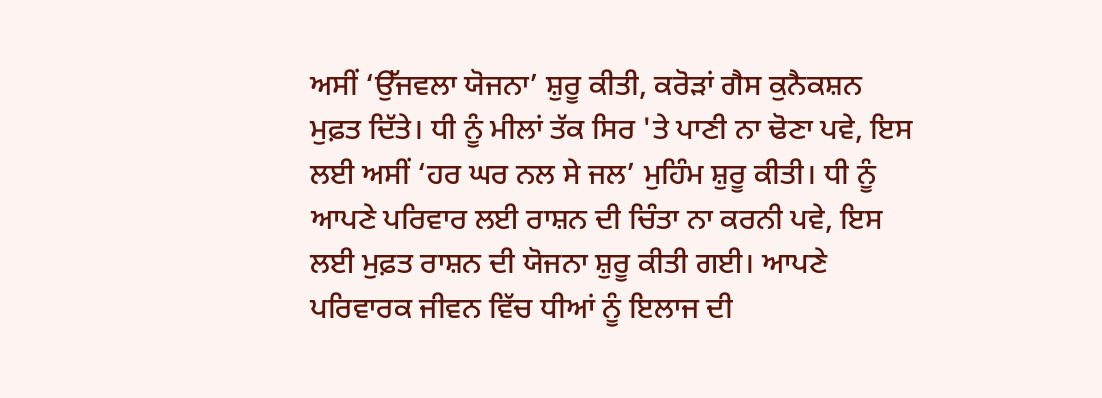ਅਸੀਂ ‘ਉੱਜਵਲਾ ਯੋਜਨਾ’ ਸ਼ੁਰੂ ਕੀਤੀ, ਕਰੋੜਾਂ ਗੈਸ ਕੁਨੈਕਸ਼ਨ ਮੁਫ਼ਤ ਦਿੱਤੇ। ਧੀ ਨੂੰ ਮੀਲਾਂ ਤੱਕ ਸਿਰ 'ਤੇ ਪਾਣੀ ਨਾ ਢੋਣਾ ਪਵੇ, ਇਸ ਲਈ ਅਸੀਂ ‘ਹਰ ਘਰ ਨਲ ਸੇ ਜਲ’ ਮੁਹਿੰਮ ਸ਼ੁਰੂ ਕੀਤੀ। ਧੀ ਨੂੰ ਆਪਣੇ ਪਰਿਵਾਰ ਲਈ ਰਾਸ਼ਨ ਦੀ ਚਿੰਤਾ ਨਾ ਕਰਨੀ ਪਵੇ, ਇਸ ਲਈ ਮੁਫ਼ਤ ਰਾਸ਼ਨ ਦੀ ਯੋਜਨਾ ਸ਼ੁਰੂ ਕੀਤੀ ਗਈ। ਆਪਣੇ ਪਰਿਵਾਰਕ ਜੀਵਨ ਵਿੱਚ ਧੀਆਂ ਨੂੰ ਇਲਾਜ ਦੀ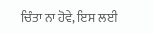ਚਿੰਤਾ ਨਾ ਹੋਵੇ, ਇਸ ਲਈ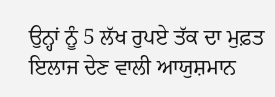ਉਨ੍ਹਾਂ ਨੂੰ 5 ਲੱਖ ਰੁਪਏ ਤੱਕ ਦਾ ਮੁਫ਼ਤ ਇਲਾਜ ਦੇਣ ਵਾਲੀ ਆਯੁਸ਼ਮਾਨ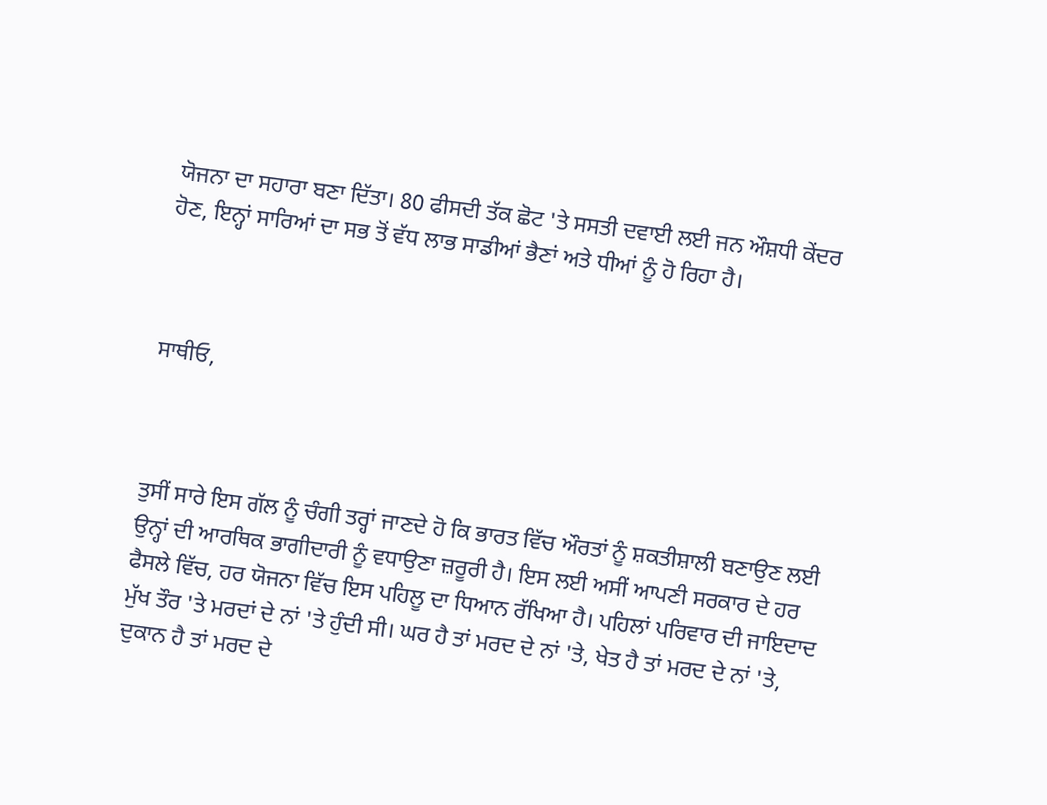ਯੋਜਨਾ ਦਾ ਸਹਾਰਾ ਬਣਾ ਦਿੱਤਾ। 80 ਫੀਸਦੀ ਤੱਕ ਛੋਟ 'ਤੇ ਸਸਤੀ ਦਵਾਈ ਲਈ ਜਨ ਔਸ਼ਧੀ ਕੇਂਦਰ ਹੋਣ, ਇਨ੍ਹਾਂ ਸਾਰਿਆਂ ਦਾ ਸਭ ਤੋਂ ਵੱਧ ਲਾਭ ਸਾਡੀਆਂ ਭੈਣਾਂ ਅਤੇ ਧੀਆਂ ਨੂੰ ਹੋ ਰਿਹਾ ਹੈ।



ਸਾਥੀਓ,



ਤੁਸੀਂ ਸਾਰੇ ਇਸ ਗੱਲ ਨੂੰ ਚੰਗੀ ਤਰ੍ਹਾਂ ਜਾਣਦੇ ਹੋ ਕਿ ਭਾਰਤ ਵਿੱਚ ਔਰਤਾਂ ਨੂੰ ਸ਼ਕਤੀਸ਼ਾਲੀ ਬਣਾਉਣ ਲਈ ਉਨ੍ਹਾਂ ਦੀ ਆਰਥਿਕ ਭਾਗੀਦਾਰੀ ਨੂੰ ਵਧਾਉਣਾ ਜ਼ਰੂਰੀ ਹੈ। ਇਸ ਲਈ ਅਸੀਂ ਆਪਣੀ ਸਰਕਾਰ ਦੇ ਹਰ ਫੈਸਲੇ ਵਿੱਚ, ਹਰ ਯੋਜਨਾ ਵਿੱਚ ਇਸ ਪਹਿਲੂ ਦਾ ਧਿਆਨ ਰੱਖਿਆ ਹੈ। ਪਹਿਲਾਂ ਪਰਿਵਾਰ ਦੀ ਜਾਇਦਾਦ ਮੁੱਖ ਤੌਰ 'ਤੇ ਮਰਦਾਂ ਦੇ ਨਾਂ 'ਤੇ ਹੁੰਦੀ ਸੀ। ਘਰ ਹੈ ਤਾਂ ਮਰਦ ਦੇ ਨਾਂ 'ਤੇ, ਖੇਤ ਹੈ ਤਾਂ ਮਰਦ ਦੇ ਨਾਂ 'ਤੇ, ਦੁਕਾਨ ਹੈ ਤਾਂ ਮਰਦ ਦੇ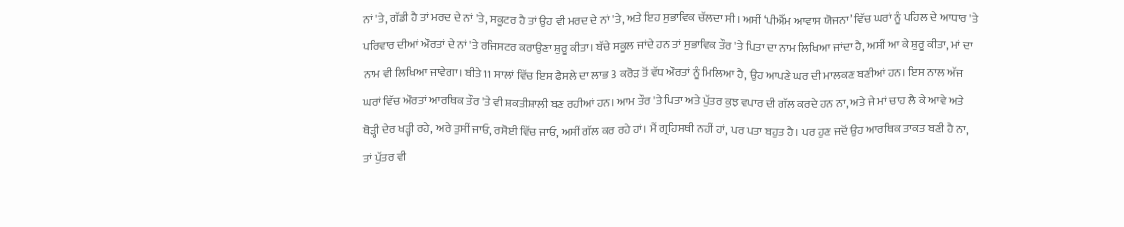ਨਾਂ 'ਤੇ, ਗੱਡੀ ਹੈ ਤਾਂ ਮਰਦ ਦੇ ਨਾਂ 'ਤੇ, ਸਕੂਟਰ ਹੈ ਤਾਂ ਉਹ ਵੀ ਮਰਦ ਦੇ ਨਾਂ 'ਤੇ, ਅਤੇ ਇਹ ਸੁਭਾਵਿਕ ਚੱਲਦਾ ਸੀ। ਅਸੀਂ ‘ਪੀਐੱਮ ਆਵਾਸ ਯੋਜਨਾ’ ਵਿੱਚ ਘਰਾਂ ਨੂੰ ਪਹਿਲ ਦੇ ਆਧਾਰ 'ਤੇ ਪਰਿਵਾਰ ਦੀਆਂ ਔਰਤਾਂ ਦੇ ਨਾਂ 'ਤੇ ਰਜਿਸਟਰ ਕਰਾਉਣਾ ਸ਼ੁਰੂ ਕੀਤਾ। ਬੱਚੇ ਸਕੂਲ ਜਾਂਦੇ ਹਨ ਤਾਂ ਸੁਭਾਵਿਕ ਤੌਰ 'ਤੇ ਪਿਤਾ ਦਾ ਨਾਮ ਲਿਖਿਆ ਜਾਂਦਾ ਹੈ, ਅਸੀਂ ਆ ਕੇ ਸ਼ੁਰੂ ਕੀਤਾ, ਮਾਂ ਦਾ ਨਾਮ ਵੀ ਲਿਖਿਆ ਜਾਵੇਗਾ। ਬੀਤੇ 11 ਸਾਲਾਂ ਵਿੱਚ ਇਸ ਫੈਸਲੇ ਦਾ ਲਾਭ 3 ਕਰੋੜ ਤੋਂ ਵੱਧ ਔਰਤਾਂ ਨੂੰ ਮਿਲਿਆ ਹੈ, ਉਹ ਆਪਣੇ ਘਰ ਦੀ ਮਾਲਕਣ ਬਣੀਆਂ ਹਨ। ਇਸ ਨਾਲ ਅੱਜ ਘਰਾਂ ਵਿੱਚ ਔਰਤਾਂ ਆਰਥਿਕ ਤੌਰ 'ਤੇ ਵੀ ਸ਼ਕਤੀਸ਼ਾਲੀ ਬਣ ਰਹੀਆਂ ਹਨ। ਆਮ ਤੌਰ 'ਤੇ ਪਿਤਾ ਅਤੇ ਪੁੱਤਰ ਕੁਝ ਵਪਾਰ ਦੀ ਗੱਲ ਕਰਦੇ ਹਨ ਨਾ, ਅਤੇ ਜੇ ਮਾਂ ਚਾਹ ਲੈ ਕੇ ਆਵੇ ਅਤੇ ਥੋੜ੍ਹੀ ਦੇਰ ਖੜ੍ਹੀ ਰਹੇ, ਅਰੇ ਤੁਸੀਂ ਜਾਓ, ਰਸੋਈ ਵਿੱਚ ਜਾਓ, ਅਸੀਂ ਗੱਲ ਕਰ ਰਹੇ ਹਾਂ। ਮੈਂ ਗ੍ਰਹਿਸਥੀ ਨਹੀਂ ਹਾਂ, ਪਰ ਪਤਾ ਬਹੁਤ ਹੈ। ਪਰ ਹੁਣ ਜਦੋਂ ਉਹ ਆਰਥਿਕ ਤਾਕਤ ਬਣੀ ਹੈ ਨਾ, ਤਾਂ ਪੁੱਤਰ ਵੀ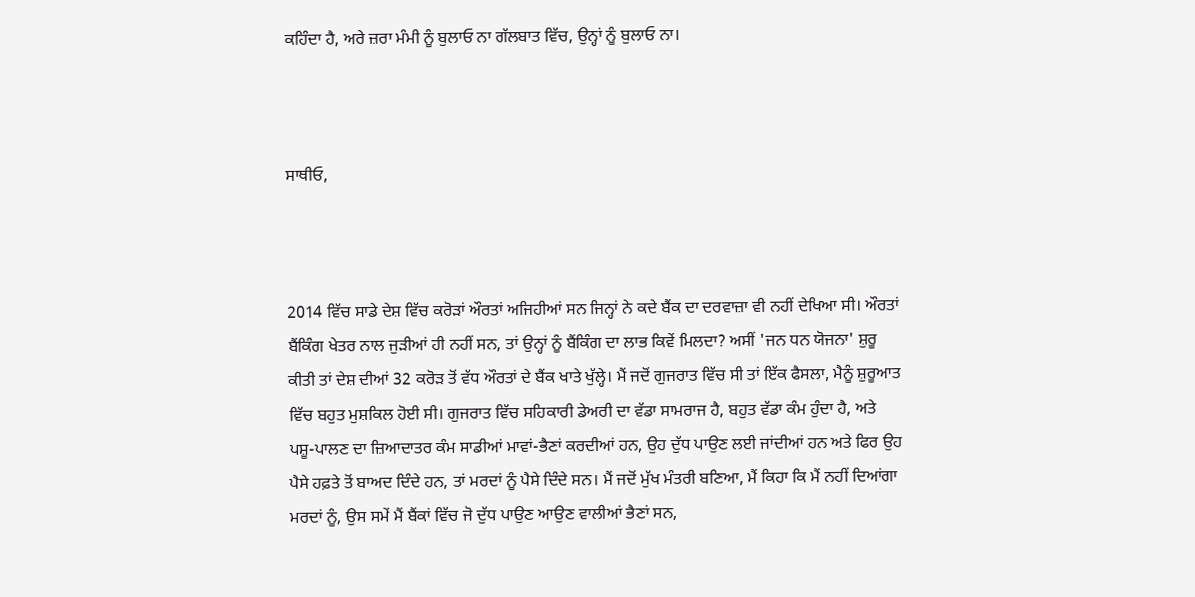ਕਹਿੰਦਾ ਹੈ, ਅਰੇ ਜ਼ਰਾ ਮੰਮੀ ਨੂੰ ਬੁਲਾਓ ਨਾ ਗੱਲਬਾਤ ਵਿੱਚ, ਉਨ੍ਹਾਂ ਨੂੰ ਬੁਲਾਓ ਨਾ।



ਸਾਥੀਓ,



2014 ਵਿੱਚ ਸਾਡੇ ਦੇਸ਼ ਵਿੱਚ ਕਰੋੜਾਂ ਔਰਤਾਂ ਅਜਿਹੀਆਂ ਸਨ ਜਿਨ੍ਹਾਂ ਨੇ ਕਦੇ ਬੈਂਕ ਦਾ ਦਰਵਾਜ਼ਾ ਵੀ ਨਹੀਂ ਦੇਖਿਆ ਸੀ। ਔਰਤਾਂ ਬੈਂਕਿੰਗ ਖੇਤਰ ਨਾਲ ਜੁੜੀਆਂ ਹੀ ਨਹੀਂ ਸਨ, ਤਾਂ ਉਨ੍ਹਾਂ ਨੂੰ ਬੈਂਕਿੰਗ ਦਾ ਲਾਭ ਕਿਵੇਂ ਮਿਲਦਾ? ਅਸੀਂ 'ਜਨ ਧਨ ਯੋਜਨਾ' ਸ਼ੁਰੂ ਕੀਤੀ ਤਾਂ ਦੇਸ਼ ਦੀਆਂ 32 ਕਰੋੜ ਤੋਂ ਵੱਧ ਔਰਤਾਂ ਦੇ ਬੈਂਕ ਖਾਤੇ ਖੁੱਲ੍ਹੇ। ਮੈਂ ਜਦੋਂ ਗੁਜਰਾਤ ਵਿੱਚ ਸੀ ਤਾਂ ਇੱਕ ਫੈਸਲਾ, ਮੈਨੂੰ ਸ਼ੁਰੂਆਤ ਵਿੱਚ ਬਹੁਤ ਮੁਸ਼ਕਿਲ ਹੋਈ ਸੀ। ਗੁਜਰਾਤ ਵਿੱਚ ਸਹਿਕਾਰੀ ਡੇਅਰੀ ਦਾ ਵੱਡਾ ਸਾਮਰਾਜ ਹੈ, ਬਹੁਤ ਵੱਡਾ ਕੰਮ ਹੁੰਦਾ ਹੈ, ਅਤੇ ਪਸ਼ੂ-ਪਾਲਣ ਦਾ ਜ਼ਿਆਦਾਤਰ ਕੰਮ ਸਾਡੀਆਂ ਮਾਵਾਂ-ਭੈਣਾਂ ਕਰਦੀਆਂ ਹਨ, ਉਹ ਦੁੱਧ ਪਾਉਣ ਲਈ ਜਾਂਦੀਆਂ ਹਨ ਅਤੇ ਫਿਰ ਉਹ ਪੈਸੇ ਹਫ਼ਤੇ ਤੋਂ ਬਾਅਦ ਦਿੰਦੇ ਹਨ, ਤਾਂ ਮਰਦਾਂ ਨੂੰ ਪੈਸੇ ਦਿੰਦੇ ਸਨ। ਮੈਂ ਜਦੋਂ ਮੁੱਖ ਮੰਤਰੀ ਬਣਿਆ, ਮੈਂ ਕਿਹਾ ਕਿ ਮੈਂ ਨਹੀਂ ਦਿਆਂਗਾ ਮਰਦਾਂ ਨੂੰ, ਉਸ ਸਮੇਂ ਮੈਂ ਬੈਂਕਾਂ ਵਿੱਚ ਜੋ ਦੁੱਧ ਪਾਉਣ ਆਉਣ ਵਾਲੀਆਂ ਭੈਣਾਂ ਸਨ,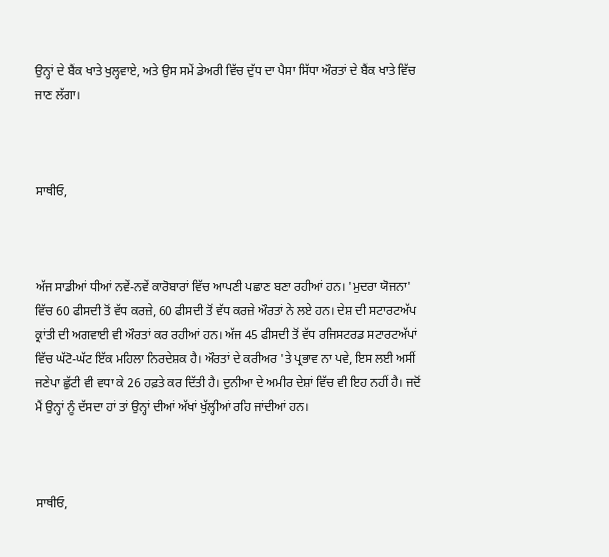ਉਨ੍ਹਾਂ ਦੇ ਬੈਂਕ ਖਾਤੇ ਖੁਲ੍ਹਵਾਏ, ਅਤੇ ਉਸ ਸਮੇਂ ਡੇਅਰੀ ਵਿੱਚ ਦੁੱਧ ਦਾ ਪੈਸਾ ਸਿੱਧਾ ਔਰਤਾਂ ਦੇ ਬੈਂਕ ਖਾਤੇ ਵਿੱਚ ਜਾਣ ਲੱਗਾ।



ਸਾਥੀਓ,



ਅੱਜ ਸਾਡੀਆਂ ਧੀਆਂ ਨਵੇਂ-ਨਵੇਂ ਕਾਰੋਬਾਰਾਂ ਵਿੱਚ ਆਪਣੀ ਪਛਾਣ ਬਣਾ ਰਹੀਆਂ ਹਨ। 'ਮੁਦਰਾ ਯੋਜਨਾ' ਵਿੱਚ 60 ਫੀਸਦੀ ਤੋਂ ਵੱਧ ਕਰਜ਼ੇ, 60 ਫੀਸਦੀ ਤੋਂ ਵੱਧ ਕਰਜ਼ੇ ਔਰਤਾਂ ਨੇ ਲਏ ਹਨ। ਦੇਸ਼ ਦੀ ਸਟਾਰਟਅੱਪ ਕ੍ਰਾਂਤੀ ਦੀ ਅਗਵਾਈ ਵੀ ਔਰਤਾਂ ਕਰ ਰਹੀਆਂ ਹਨ। ਅੱਜ 45 ਫੀਸਦੀ ਤੋਂ ਵੱਧ ਰਜਿਸਟਰਡ ਸਟਾਰਟਅੱਪਾਂ ਵਿੱਚ ਘੱਟੋ-ਘੱਟ ਇੱਕ ਮਹਿਲਾ ਨਿਰਦੇਸ਼ਕ ਹੈ। ਔਰਤਾਂ ਦੇ ਕਰੀਅਰ 'ਤੇ ਪ੍ਰਭਾਵ ਨਾ ਪਵੇ, ਇਸ ਲਈ ਅਸੀਂ ਜਣੇਪਾ ਛੁੱਟੀ ਵੀ ਵਧਾ ਕੇ 26 ਹਫ਼ਤੇ ਕਰ ਦਿੱਤੀ ਹੈ। ਦੁਨੀਆ ਦੇ ਅਮੀਰ ਦੇਸ਼ਾਂ ਵਿੱਚ ਵੀ ਇਹ ਨਹੀਂ ਹੈ। ਜਦੋਂ ਮੈਂ ਉਨ੍ਹਾਂ ਨੂੰ ਦੱਸਦਾ ਹਾਂ ਤਾਂ ਉਨ੍ਹਾਂ ਦੀਆਂ ਅੱਖਾਂ ਖੁੱਲ੍ਹੀਆਂ ਰਹਿ ਜਾਂਦੀਆਂ ਹਨ।



ਸਾਥੀਓ,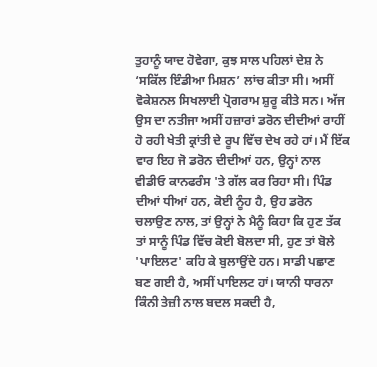ਤੁਹਾਨੂੰ ਯਾਦ ਹੋਵੇਗਾ, ਕੁਝ ਸਾਲ ਪਹਿਲਾਂ ਦੇਸ਼ ਨੇ ‘ਸਕਿੱਲ ਇੰਡੀਆ ਮਿਸ਼ਨ’ ਲਾਂਚ ਕੀਤਾ ਸੀ। ਅਸੀਂ ਵੋਕੇਸ਼ਨਲ ਸਿਖਲਾਈ ਪ੍ਰੋਗਰਾਮ ਸ਼ੁਰੂ ਕੀਤੇ ਸਨ। ਅੱਜ ਉਸ ਦਾ ਨਤੀਜਾ ਅਸੀਂ ਹਜ਼ਾਰਾਂ ਡਰੋਨ ਦੀਦੀਆਂ ਰਾਹੀਂ ਹੋ ਰਹੀ ਖੇਤੀ ਕ੍ਰਾਂਤੀ ਦੇ ਰੂਪ ਵਿੱਚ ਦੇਖ ਰਹੇ ਹਾਂ। ਮੈਂ ਇੱਕ ਵਾਰ ਇਹ ਜੋ ਡਰੋਨ ਦੀਦੀਆਂ ਹਨ, ਉਨ੍ਹਾਂ ਨਾਲ ਵੀਡੀਓ ਕਾਨਫਰੰਸ 'ਤੇ ਗੱਲ ਕਰ ਰਿਹਾ ਸੀ। ਪਿੰਡ ਦੀਆਂ ਧੀਆਂ ਹਨ, ਕੋਈ ਨੂੰਹ ਹੈ, ਉਹ ਡਰੋਨ ਚਲਾਉਣ ਨਾਲ, ਤਾਂ ਉਨ੍ਹਾਂ ਨੇ ਮੈਨੂੰ ਕਿਹਾ ਕਿ ਹੁਣ ਤੱਕ ਤਾਂ ਸਾਨੂੰ ਪਿੰਡ ਵਿੱਚ ਕੋਈ ਬੋਲਦਾ ਸੀ, ਹੁਣ ਤਾਂ ਬੋਲੇ 'ਪਾਇਲਟ' ਕਹਿ ਕੇ ਬੁਲਾਉਂਦੇ ਹਨ। ਸਾਡੀ ਪਛਾਣ ਬਣ ਗਈ ਹੈ, ਅਸੀਂ ਪਾਇਲਟ ਹਾਂ। ਯਾਨੀ ਧਾਰਨਾ ਕਿੰਨੀ ਤੇਜ਼ੀ ਨਾਲ ਬਦਲ ਸਕਦੀ ਹੈ,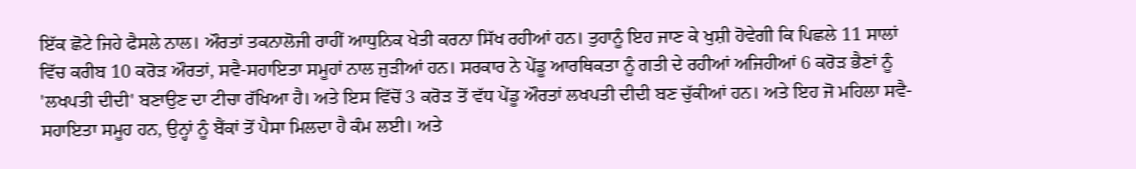ਇੱਕ ਛੋਟੇ ਜਿਹੇ ਫੈਸਲੇ ਨਾਲ। ਔਰਤਾਂ ਤਕਨਾਲੋਜੀ ਰਾਹੀਂ ਆਧੁਨਿਕ ਖੇਤੀ ਕਰਨਾ ਸਿੱਖ ਰਹੀਆਂ ਹਨ। ਤੁਹਾਨੂੰ ਇਹ ਜਾਣ ਕੇ ਖੁਸ਼ੀ ਹੋਵੇਗੀ ਕਿ ਪਿਛਲੇ 11 ਸਾਲਾਂ ਵਿੱਚ ਕਰੀਬ 10 ਕਰੋੜ ਔਰਤਾਂ, ਸਵੈ-ਸਹਾਇਤਾ ਸਮੂਹਾਂ ਨਾਲ ਜੁੜੀਆਂ ਹਨ। ਸਰਕਾਰ ਨੇ ਪੇਂਡੂ ਆਰਥਿਕਤਾ ਨੂੰ ਗਤੀ ਦੇ ਰਹੀਆਂ ਅਜਿਹੀਆਂ 6 ਕਰੋੜ ਭੈਣਾਂ ਨੂੰ 'ਲਖਪਤੀ ਦੀਦੀ' ਬਣਾਉਣ ਦਾ ਟੀਚਾ ਰੱਖਿਆ ਹੈ। ਅਤੇ ਇਸ ਵਿੱਚੋਂ 3 ਕਰੋੜ ਤੋਂ ਵੱਧ ਪੇਂਡੂ ਔਰਤਾਂ ਲਖਪਤੀ ਦੀਦੀ ਬਣ ਚੁੱਕੀਆਂ ਹਨ। ਅਤੇ ਇਹ ਜੋ ਮਹਿਲਾ ਸਵੈ-ਸਹਾਇਤਾ ਸਮੂਹ ਹਨ, ਉਨ੍ਹਾਂ ਨੂੰ ਬੈਂਕਾਂ ਤੋਂ ਪੈਸਾ ਮਿਲਦਾ ਹੈ ਕੰਮ ਲਈ। ਅਤੇ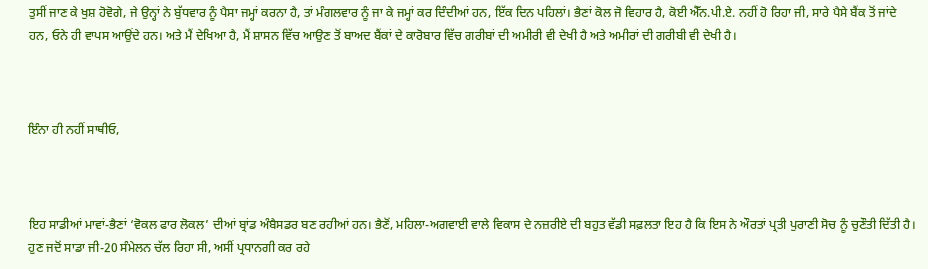ਤੁਸੀਂ ਜਾਣ ਕੇ ਖੁਸ਼ ਹੋਵੋਗੇ, ਜੇ ਉਨ੍ਹਾਂ ਨੇ ਬੁੱਧਵਾਰ ਨੂੰ ਪੈਸਾ ਜਮ੍ਹਾਂ ਕਰਨਾ ਹੈ, ਤਾਂ ਮੰਗਲਵਾਰ ਨੂੰ ਜਾ ਕੇ ਜਮ੍ਹਾਂ ਕਰ ਦਿੰਦੀਆਂ ਹਨ, ਇੱਕ ਦਿਨ ਪਹਿਲਾਂ। ਭੈਣਾਂ ਕੋਲ ਜੋ ਵਿਹਾਰ ਹੈ, ਕੋਈ ਐੱਨ.ਪੀ.ਏ. ਨਹੀਂ ਹੋ ਰਿਹਾ ਜੀ, ਸਾਰੇ ਪੈਸੇ ਬੈਂਕ ਤੋਂ ਜਾਂਦੇ ਹਨ, ਓਨੇ ਹੀ ਵਾਪਸ ਆਉਂਦੇ ਹਨ। ਅਤੇ ਮੈਂ ਦੇਖਿਆ ਹੈ, ਮੈਂ ਸ਼ਾਸਨ ਵਿੱਚ ਆਉਣ ਤੋਂ ਬਾਅਦ ਬੈਂਕਾਂ ਦੇ ਕਾਰੋਬਾਰ ਵਿੱਚ ਗਰੀਬਾਂ ਦੀ ਅਮੀਰੀ ਵੀ ਦੇਖੀ ਹੈ ਅਤੇ ਅਮੀਰਾਂ ਦੀ ਗਰੀਬੀ ਵੀ ਦੇਖੀ ਹੈ।



ਇੰਨਾ ਹੀ ਨਹੀਂ ਸਾਥੀਓ,



ਇਹ ਸਾਡੀਆਂ ਮਾਵਾਂ-ਭੈਣਾਂ ‘ਵੋਕਲ ਫਾਰ ਲੋਕਲ’ ਦੀਆਂ ਬ੍ਰਾਂਡ ਅੰਬੈਸਡਰ ਬਣ ਰਹੀਆਂ ਹਨ। ਭੈਣੋਂ, ਮਹਿਲਾ-ਅਗਵਾਈ ਵਾਲੇ ਵਿਕਾਸ ਦੇ ਨਜ਼ਰੀਏ ਦੀ ਬਹੁਤ ਵੱਡੀ ਸਫ਼ਲਤਾ ਇਹ ਹੈ ਕਿ ਇਸ ਨੇ ਔਰਤਾਂ ਪ੍ਰਤੀ ਪੁਰਾਣੀ ਸੋਚ ਨੂੰ ਚੁਣੌਤੀ ਦਿੱਤੀ ਹੈ। ਹੁਣ ਜਦੋਂ ਸਾਡਾ ਜੀ-20 ਸੰਮੇਲਨ ਚੱਲ ਰਿਹਾ ਸੀ, ਅਸੀਂ ਪ੍ਰਧਾਨਗੀ ਕਰ ਰਹੇ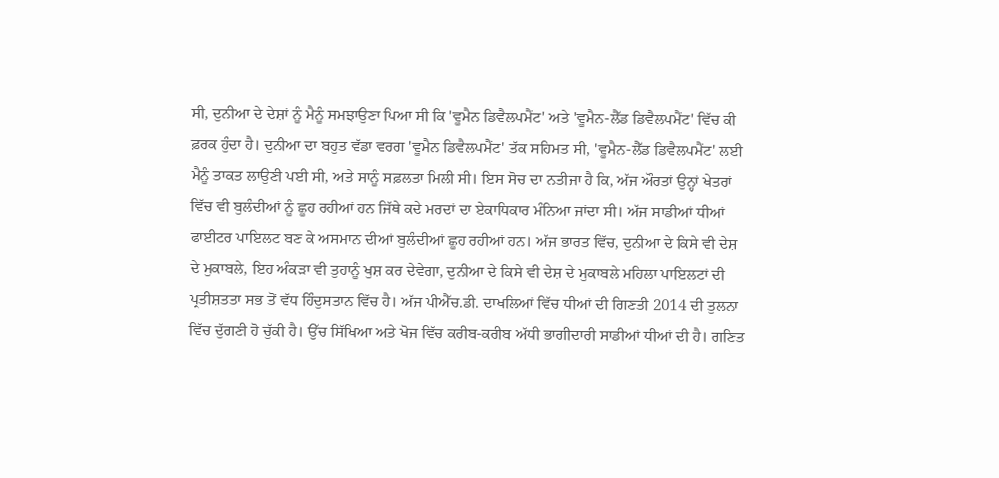ਸੀ, ਦੁਨੀਆ ਦੇ ਦੇਸ਼ਾਂ ਨੂੰ ਮੈਨੂੰ ਸਮਝਾਉਣਾ ਪਿਆ ਸੀ ਕਿ 'ਵੂਮੈਨ ਡਿਵੈਲਪਮੈਂਟ' ਅਤੇ 'ਵੂਮੈਨ-ਲੈੱਡ ਡਿਵੈਲਪਮੈਂਟ' ਵਿੱਚ ਕੀ ਫ਼ਰਕ ਹੁੰਦਾ ਹੈ। ਦੁਨੀਆ ਦਾ ਬਹੁਤ ਵੱਡਾ ਵਰਗ 'ਵੂਮੈਨ ਡਿਵੈਲਪਮੈਂਟ' ਤੱਕ ਸਹਿਮਤ ਸੀ, 'ਵੂਮੈਨ-ਲੈੱਡ ਡਿਵੈਲਪਮੈਂਟ' ਲਈ ਮੈਨੂੰ ਤਾਕਤ ਲਾਉਣੀ ਪਈ ਸੀ, ਅਤੇ ਸਾਨੂੰ ਸਫ਼ਲਤਾ ਮਿਲੀ ਸੀ। ਇਸ ਸੋਚ ਦਾ ਨਤੀਜਾ ਹੈ ਕਿ, ਅੱਜ ਔਰਤਾਂ ਉਨ੍ਹਾਂ ਖੇਤਰਾਂ ਵਿੱਚ ਵੀ ਬੁਲੰਦੀਆਂ ਨੂੰ ਛੂਹ ਰਹੀਆਂ ਹਨ ਜਿੱਥੇ ਕਦੇ ਮਰਦਾਂ ਦਾ ਏਕਾਧਿਕਾਰ ਮੰਨਿਆ ਜਾਂਦਾ ਸੀ। ਅੱਜ ਸਾਡੀਆਂ ਧੀਆਂ ਫਾਈਟਰ ਪਾਇਲਟ ਬਣ ਕੇ ਅਸਮਾਨ ਦੀਆਂ ਬੁਲੰਦੀਆਂ ਛੂਹ ਰਹੀਆਂ ਹਨ। ਅੱਜ ਭਾਰਤ ਵਿੱਚ, ਦੁਨੀਆ ਦੇ ਕਿਸੇ ਵੀ ਦੇਸ਼ ਦੇ ਮੁਕਾਬਲੇ, ਇਹ ਅੰਕੜਾ ਵੀ ਤੁਹਾਨੂੰ ਖੁਸ਼ ਕਰ ਦੇਵੇਗਾ, ਦੁਨੀਆ ਦੇ ਕਿਸੇ ਵੀ ਦੇਸ਼ ਦੇ ਮੁਕਾਬਲੇ ਮਹਿਲਾ ਪਾਇਲਟਾਂ ਦੀ ਪ੍ਰਤੀਸ਼ਤਤਾ ਸਭ ਤੋਂ ਵੱਧ ਹਿੰਦੁਸਤਾਨ ਵਿੱਚ ਹੈ। ਅੱਜ ਪੀਐੱਚ.ਡੀ. ਦਾਖਲਿਆਂ ਵਿੱਚ ਧੀਆਂ ਦੀ ਗਿਣਤੀ 2014 ਦੀ ਤੁਲਨਾ ਵਿੱਚ ਦੁੱਗਣੀ ਹੋ ਚੁੱਕੀ ਹੈ। ਉੱਚ ਸਿੱਖਿਆ ਅਤੇ ਖੋਜ ਵਿੱਚ ਕਰੀਬ-ਕਰੀਬ ਅੱਧੀ ਭਾਗੀਦਾਰੀ ਸਾਡੀਆਂ ਧੀਆਂ ਦੀ ਹੈ। ਗਣਿਤ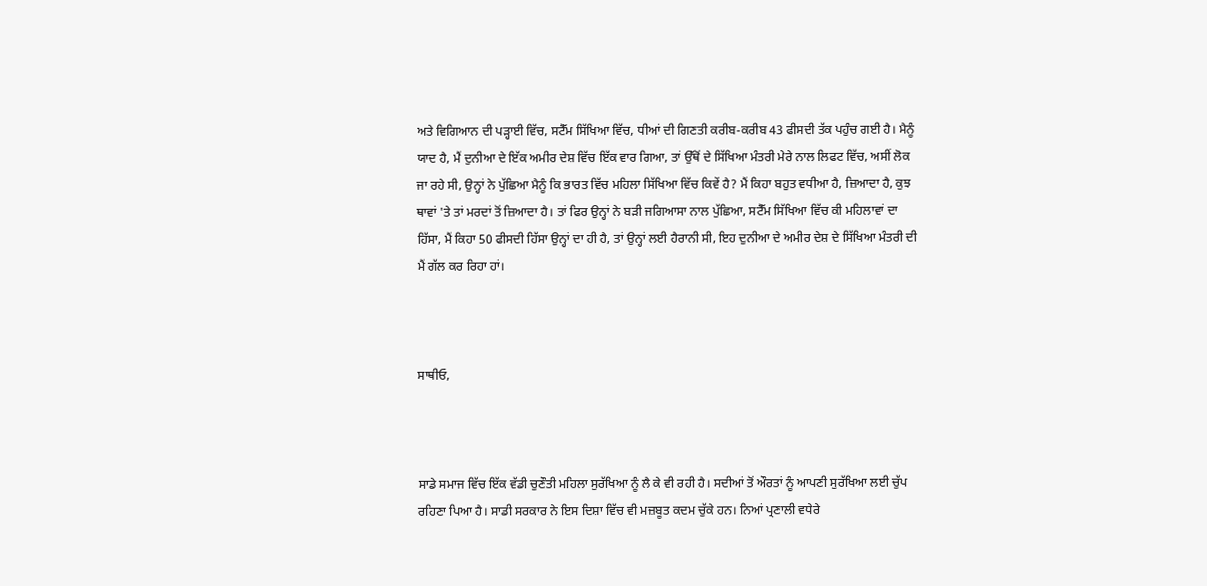ਅਤੇ ਵਿਗਿਆਨ ਦੀ ਪੜ੍ਹਾਈ ਵਿੱਚ, ਸਟੈੱਮ ਸਿੱਖਿਆ ਵਿੱਚ, ਧੀਆਂ ਦੀ ਗਿਣਤੀ ਕਰੀਬ-ਕਰੀਬ 43 ਫੀਸਦੀ ਤੱਕ ਪਹੁੰਚ ਗਈ ਹੈ। ਮੈਨੂੰ ਯਾਦ ਹੈ, ਮੈਂ ਦੁਨੀਆ ਦੇ ਇੱਕ ਅਮੀਰ ਦੇਸ਼ ਵਿੱਚ ਇੱਕ ਵਾਰ ਗਿਆ, ਤਾਂ ਉੱਥੋਂ ਦੇ ਸਿੱਖਿਆ ਮੰਤਰੀ ਮੇਰੇ ਨਾਲ ਲਿਫਟ ਵਿੱਚ, ਅਸੀਂ ਲੋਕ ਜਾ ਰਹੇ ਸੀ, ਉਨ੍ਹਾਂ ਨੇ ਪੁੱਛਿਆ ਮੈਨੂੰ ਕਿ ਭਾਰਤ ਵਿੱਚ ਮਹਿਲਾ ਸਿੱਖਿਆ ਵਿੱਚ ਕਿਵੇਂ ਹੈ? ਮੈਂ ਕਿਹਾ ਬਹੁਤ ਵਧੀਆ ਹੈ, ਜ਼ਿਆਦਾ ਹੈ, ਕੁਝ ਥਾਵਾਂ 'ਤੇ ਤਾਂ ਮਰਦਾਂ ਤੋਂ ਜ਼ਿਆਦਾ ਹੈ। ਤਾਂ ਫਿਰ ਉਨ੍ਹਾਂ ਨੇ ਬੜੀ ਜਗਿਆਸਾ ਨਾਲ ਪੁੱਛਿਆ, ਸਟੈੱਮ ਸਿੱਖਿਆ ਵਿੱਚ ਕੀ ਮਹਿਲਾਵਾਂ ਦਾ ਹਿੱਸਾ, ਮੈਂ ਕਿਹਾ 50 ਫੀਸਦੀ ਹਿੱਸਾ ਉਨ੍ਹਾਂ ਦਾ ਹੀ ਹੈ, ਤਾਂ ਉਨ੍ਹਾਂ ਲਈ ਹੈਰਾਨੀ ਸੀ, ਇਹ ਦੁਨੀਆ ਦੇ ਅਮੀਰ ਦੇਸ਼ ਦੇ ਸਿੱਖਿਆ ਮੰਤਰੀ ਦੀ ਮੈਂ ਗੱਲ ਕਰ ਰਿਹਾ ਹਾਂ।



ਸਾਥੀਓ,



ਸਾਡੇ ਸਮਾਜ ਵਿੱਚ ਇੱਕ ਵੱਡੀ ਚੁਣੌਤੀ ਮਹਿਲਾ ਸੁਰੱਖਿਆ ਨੂੰ ਲੈ ਕੇ ਵੀ ਰਹੀ ਹੈ। ਸਦੀਆਂ ਤੋਂ ਔਰਤਾਂ ਨੂੰ ਆਪਣੀ ਸੁਰੱਖਿਆ ਲਈ ਚੁੱਪ ਰਹਿਣਾ ਪਿਆ ਹੈ। ਸਾਡੀ ਸਰਕਾਰ ਨੇ ਇਸ ਦਿਸ਼ਾ ਵਿੱਚ ਵੀ ਮਜ਼ਬੂਤ ਕਦਮ ਚੁੱਕੇ ਹਨ। ਨਿਆਂ ਪ੍ਰਣਾਲੀ ਵਧੇਰੇ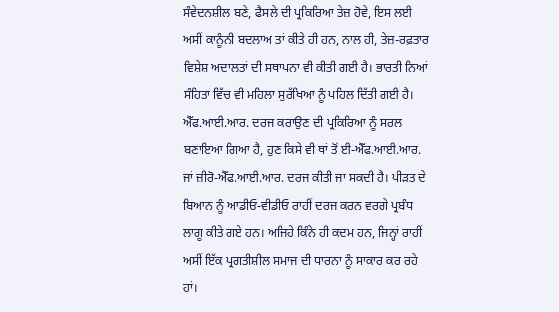ਸੰਵੇਦਨਸ਼ੀਲ ਬਣੇ, ਫੈਸਲੇ ਦੀ ਪ੍ਰਕਿਰਿਆ ਤੇਜ਼ ਹੋਵੇ, ਇਸ ਲਈ ਅਸੀਂ ਕਾਨੂੰਨੀ ਬਦਲਾਅ ਤਾਂ ਕੀਤੇ ਹੀ ਹਨ, ਨਾਲ ਹੀ, ਤੇਜ਼-ਰਫ਼ਤਾਰ ਵਿਸ਼ੇਸ਼ ਅਦਾਲਤਾਂ ਦੀ ਸਥਾਪਨਾ ਵੀ ਕੀਤੀ ਗਈ ਹੈ। ਭਾਰਤੀ ਨਿਆਂ ਸੰਹਿਤਾ ਵਿੱਚ ਵੀ ਮਹਿਲਾ ਸੁਰੱਖਿਆ ਨੂੰ ਪਹਿਲ ਦਿੱਤੀ ਗਈ ਹੈ। ਐੱਫ.ਆਈ.ਆਰ. ਦਰਜ ਕਰਾਉਣ ਦੀ ਪ੍ਰਕਿਰਿਆ ਨੂੰ ਸਰਲ ਬਣਾਇਆ ਗਿਆ ਹੈ, ਹੁਣ ਕਿਸੇ ਵੀ ਥਾਂ ਤੋਂ ਈ-ਐੱਫ.ਆਈ.ਆਰ. ਜਾਂ ਜ਼ੀਰੋ-ਐੱਫ.ਆਈ.ਆਰ. ਦਰਜ ਕੀਤੀ ਜਾ ਸਕਦੀ ਹੈ। ਪੀੜਤ ਦੇ ਬਿਆਨ ਨੂੰ ਆਡੀਓ-ਵੀਡੀਓ ਰਾਹੀਂ ਦਰਜ ਕਰਨ ਵਰਗੇ ਪ੍ਰਬੰਧ ਲਾਗੂ ਕੀਤੇ ਗਏ ਹਨ। ਅਜਿਹੇ ਕਿੰਨੇ ਹੀ ਕਦਮ ਹਨ, ਜਿਨ੍ਹਾਂ ਰਾਹੀਂ ਅਸੀਂ ਇੱਕ ਪ੍ਰਗਤੀਸ਼ੀਲ ਸਮਾਜ ਦੀ ਧਾਰਨਾ ਨੂੰ ਸਾਕਾਰ ਕਰ ਰਹੇ ਹਾਂ।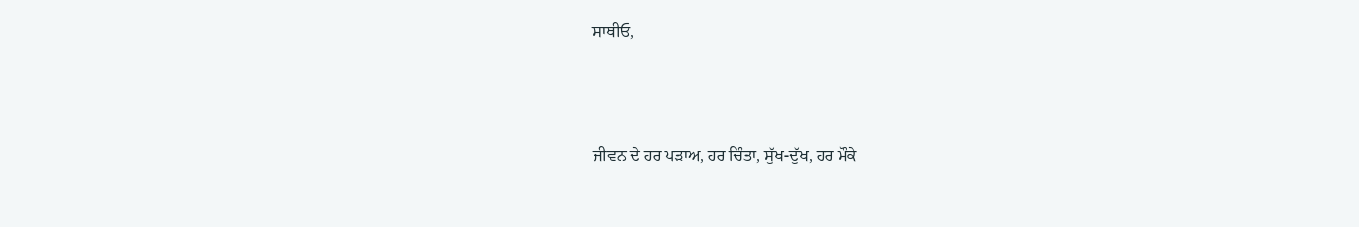ਸਾਥੀਓ,



ਜੀਵਨ ਦੇ ਹਰ ਪੜਾਅ, ਹਰ ਚਿੰਤਾ, ਸੁੱਖ-ਦੁੱਖ, ਹਰ ਮੌਕੇ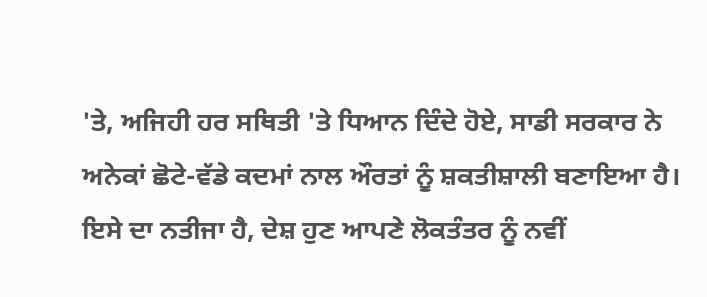'ਤੇ, ਅਜਿਹੀ ਹਰ ਸਥਿਤੀ 'ਤੇ ਧਿਆਨ ਦਿੰਦੇ ਹੋਏ, ਸਾਡੀ ਸਰਕਾਰ ਨੇ ਅਨੇਕਾਂ ਛੋਟੇ-ਵੱਡੇ ਕਦਮਾਂ ਨਾਲ ਔਰਤਾਂ ਨੂੰ ਸ਼ਕਤੀਸ਼ਾਲੀ ਬਣਾਇਆ ਹੈ। ਇਸੇ ਦਾ ਨਤੀਜਾ ਹੈ, ਦੇਸ਼ ਹੁਣ ਆਪਣੇ ਲੋਕਤੰਤਰ ਨੂੰ ਨਵੀਂ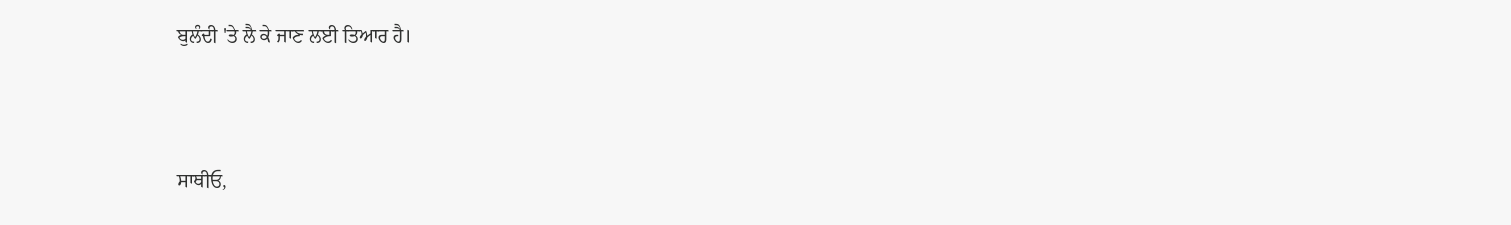ਬੁਲੰਦੀ 'ਤੇ ਲੈ ਕੇ ਜਾਣ ਲਈ ਤਿਆਰ ਹੈ।



ਸਾਥੀਓ,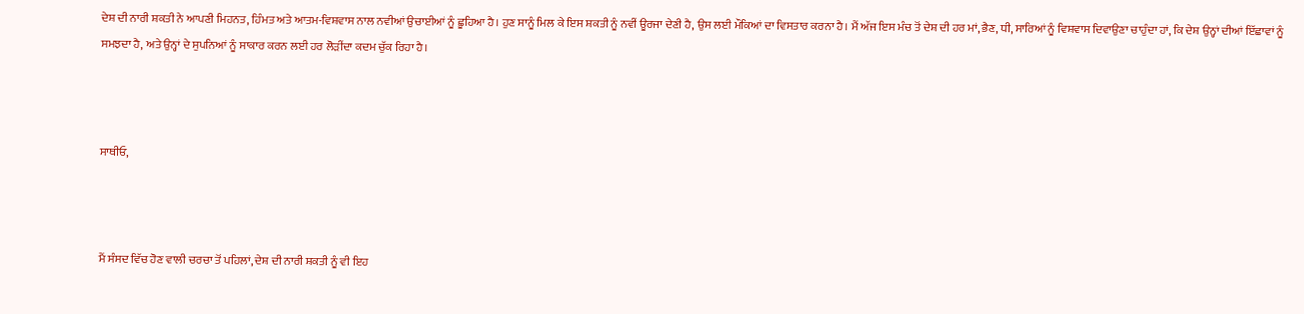ਦੇਸ਼ ਦੀ ਨਾਰੀ ਸ਼ਕਤੀ ਨੇ ਆਪਣੀ ਮਿਹਨਤ, ਹਿੰਮਤ ਅਤੇ ਆਤਮ-ਵਿਸ਼ਵਾਸ ਨਾਲ ਨਵੀਆਂ ਉਚਾਈਆਂ ਨੂੰ ਛੂਹਿਆ ਹੈ। ਹੁਣ ਸਾਨੂੰ ਮਿਲ ਕੇ ਇਸ ਸ਼ਕਤੀ ਨੂੰ ਨਵੀਂ ਊਰਜਾ ਦੇਣੀ ਹੈ, ਉਸ ਲਈ ਮੌਕਿਆਂ ਦਾ ਵਿਸਤਾਰ ਕਰਨਾ ਹੈ। ਮੈਂ ਅੱਜ ਇਸ ਮੰਚ ਤੋਂ ਦੇਸ਼ ਦੀ ਹਰ ਮਾਂ, ਭੈਣ, ਧੀ, ਸਾਰਿਆਂ ਨੂੰ ਵਿਸ਼ਵਾਸ ਦਿਵਾਉਣਾ ਚਾਹੁੰਦਾ ਹਾਂ, ਕਿ ਦੇਸ਼ ਉਨ੍ਹਾਂ ਦੀਆਂ ਇੱਛਾਵਾਂ ਨੂੰ ਸਮਝਦਾ ਹੈ, ਅਤੇ ਉਨ੍ਹਾਂ ਦੇ ਸੁਪਨਿਆਂ ਨੂੰ ਸਾਕਾਰ ਕਰਨ ਲਈ ਹਰ ਲੋੜੀਂਦਾ ਕਦਮ ਚੁੱਕ ਰਿਹਾ ਹੈ।



ਸਾਥੀਓ,



ਮੈਂ ਸੰਸਦ ਵਿੱਚ ਹੋਣ ਵਾਲੀ ਚਰਚਾ ਤੋਂ ਪਹਿਲਾਂ, ਦੇਸ਼ ਦੀ ਨਾਰੀ ਸ਼ਕਤੀ ਨੂੰ ਵੀ ਇਹ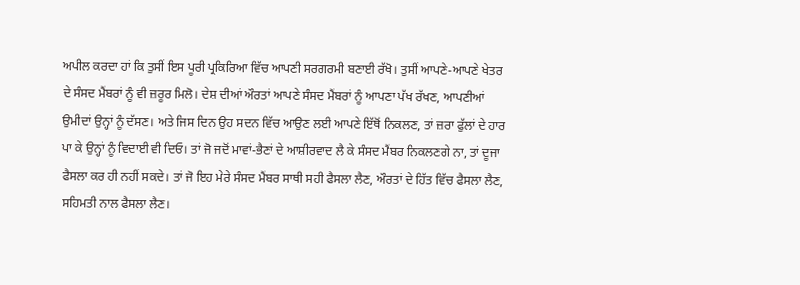ਅਪੀਲ ਕਰਦਾ ਹਾਂ ਕਿ ਤੁਸੀਂ ਇਸ ਪੂਰੀ ਪ੍ਰਕਿਰਿਆ ਵਿੱਚ ਆਪਣੀ ਸਰਗਰਮੀ ਬਣਾਈ ਰੱਖੋ। ਤੁਸੀਂ ਆਪਣੇ-ਆਪਣੇ ਖੇਤਰ ਦੇ ਸੰਸਦ ਮੈਂਬਰਾਂ ਨੂੰ ਵੀ ਜ਼ਰੂਰ ਮਿਲੋ। ਦੇਸ਼ ਦੀਆਂ ਔਰਤਾਂ ਆਪਣੇ ਸੰਸਦ ਮੈਂਬਰਾਂ ਨੂੰ ਆਪਣਾ ਪੱਖ ਰੱਖਣ, ਆਪਣੀਆਂ ਉਮੀਦਾਂ ਉਨ੍ਹਾਂ ਨੂੰ ਦੱਸਣ। ਅਤੇ ਜਿਸ ਦਿਨ ਉਹ ਸਦਨ ਵਿੱਚ ਆਉਣ ਲਈ ਆਪਣੇ ਇੱਥੋਂ ਨਿਕਲਣ, ਤਾਂ ਜ਼ਰਾ ਫੁੱਲਾਂ ਦੇ ਹਾਰ ਪਾ ਕੇ ਉਨ੍ਹਾਂ ਨੂੰ ਵਿਦਾਈ ਵੀ ਦਿਓ। ਤਾਂ ਜੋ ਜਦੋਂ ਮਾਵਾਂ-ਭੈਣਾਂ ਦੇ ਆਸ਼ੀਰਵਾਦ ਲੈ ਕੇ ਸੰਸਦ ਮੈਂਬਰ ਨਿਕਲਣਗੇ ਨਾ, ਤਾਂ ਦੂਜਾ ਫੈਸਲਾ ਕਰ ਹੀ ਨਹੀਂ ਸਕਦੇ। ਤਾਂ ਜੋ ਇਹ ਮੇਰੇ ਸੰਸਦ ਮੈਂਬਰ ਸਾਥੀ ਸਹੀ ਫੈਸਲਾ ਲੈਣ, ਔਰਤਾਂ ਦੇ ਹਿੱਤ ਵਿੱਚ ਫੈਸਲਾ ਲੈਣ, ਸਹਿਮਤੀ ਨਾਲ ਫੈਸਲਾ ਲੈਣ।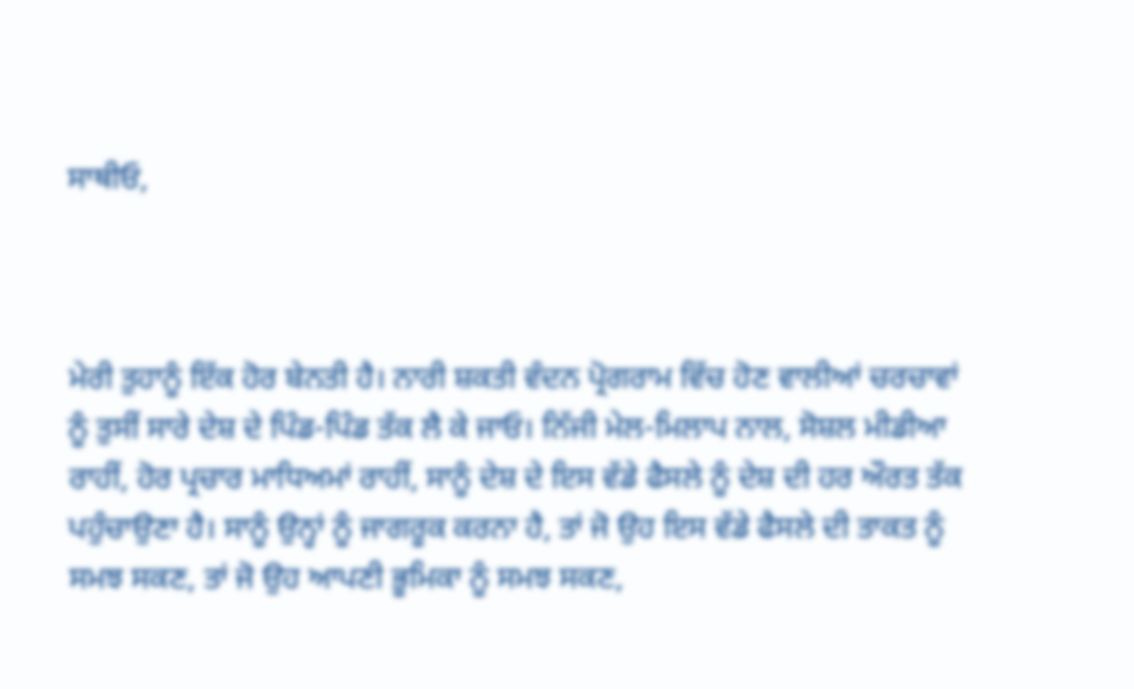ਸਾਥੀਓ,



ਮੇਰੀ ਤੁਹਾਨੂੰ ਇੱਕ ਹੋਰ ਬੇਨਤੀ ਹੈ। ਨਾਰੀ ਸ਼ਕਤੀ ਵੰਦਨ ਪ੍ਰੋਗਰਾਮ ਵਿੱਚ ਹੋਣ ਵਾਲੀਆਂ ਚਰਚਾਵਾਂ ਨੂੰ ਤੁਸੀਂ ਸਾਰੇ ਦੇਸ਼ ਦੇ ਪਿੰਡ-ਪਿੰਡ ਤੱਕ ਲੈ ਕੇ ਜਾਓ। ਨਿੱਜੀ ਮੇਲ-ਮਿਲਾਪ ਨਾਲ, ਸੋਸ਼ਲ ਮੀਡੀਆ ਰਾਹੀਂ, ਹੋਰ ਪ੍ਰਚਾਰ ਮਾਧਿਅਮਾਂ ਰਾਹੀਂ, ਸਾਨੂੰ ਦੇਸ਼ ਦੇ ਇਸ ਵੱਡੇ ਫੈਸਲੇ ਨੂੰ ਦੇਸ਼ ਦੀ ਹਰ ਔਰਤ ਤੱਕ ਪਹੁੰਚਾਉਣਾ ਹੈ। ਸਾਨੂੰ ਉਨ੍ਹਾਂ ਨੂੰ ਜਾਗਰੂਕ ਕਰਨਾ ਹੈ, ਤਾਂ ਜੋ ਉਹ ਇਸ ਵੱਡੇ ਫੈਸਲੇ ਦੀ ਤਾਕਤ ਨੂੰ ਸਮਝ ਸਕਣ, ਤਾਂ ਜੋ ਉਹ ਆਪਣੀ ਭੂਮਿਕਾ ਨੂੰ ਸਮਝ ਸਕਣ,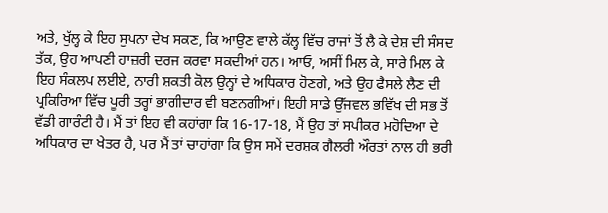ਅਤੇ, ਖੁੱਲ੍ਹ ਕੇ ਇਹ ਸੁਪਨਾ ਦੇਖ ਸਕਣ, ਕਿ ਆਉਣ ਵਾਲੇ ਕੱਲ੍ਹ ਵਿੱਚ ਰਾਜਾਂ ਤੋਂ ਲੈ ਕੇ ਦੇਸ਼ ਦੀ ਸੰਸਦ ਤੱਕ, ਉਹ ਆਪਣੀ ਹਾਜ਼ਰੀ ਦਰਜ ਕਰਵਾ ਸਕਦੀਆਂ ਹਨ। ਆਓ, ਅਸੀਂ ਮਿਲ ਕੇ, ਸਾਰੇ ਮਿਲ ਕੇ ਇਹ ਸੰਕਲਪ ਲਈਏ, ਨਾਰੀ ਸ਼ਕਤੀ ਕੋਲ ਉਨ੍ਹਾਂ ਦੇ ਅਧਿਕਾਰ ਹੋਣਗੇ, ਅਤੇ ਉਹ ਫੈਸਲੇ ਲੈਣ ਦੀ ਪ੍ਰਕਿਰਿਆ ਵਿੱਚ ਪੂਰੀ ਤਰ੍ਹਾਂ ਭਾਗੀਦਾਰ ਵੀ ਬਣਨਗੀਆਂ। ਇਹੀ ਸਾਡੇ ਉੱਜਵਲ ਭਵਿੱਖ ਦੀ ਸਭ ਤੋਂ ਵੱਡੀ ਗਾਰੰਟੀ ਹੈ। ਮੈਂ ਤਾਂ ਇਹ ਵੀ ਕਹਾਂਗਾ ਕਿ 16-17-18, ਮੈਂ ਉਹ ਤਾਂ ਸਪੀਕਰ ਮਹੋਦਿਆ ਦੇ ਅਧਿਕਾਰ ਦਾ ਖੇਤਰ ਹੈ, ਪਰ ਮੈਂ ਤਾਂ ਚਾਹਾਂਗਾ ਕਿ ਉਸ ਸਮੇਂ ਦਰਸ਼ਕ ਗੈਲਰੀ ਔਰਤਾਂ ਨਾਲ ਹੀ ਭਰੀ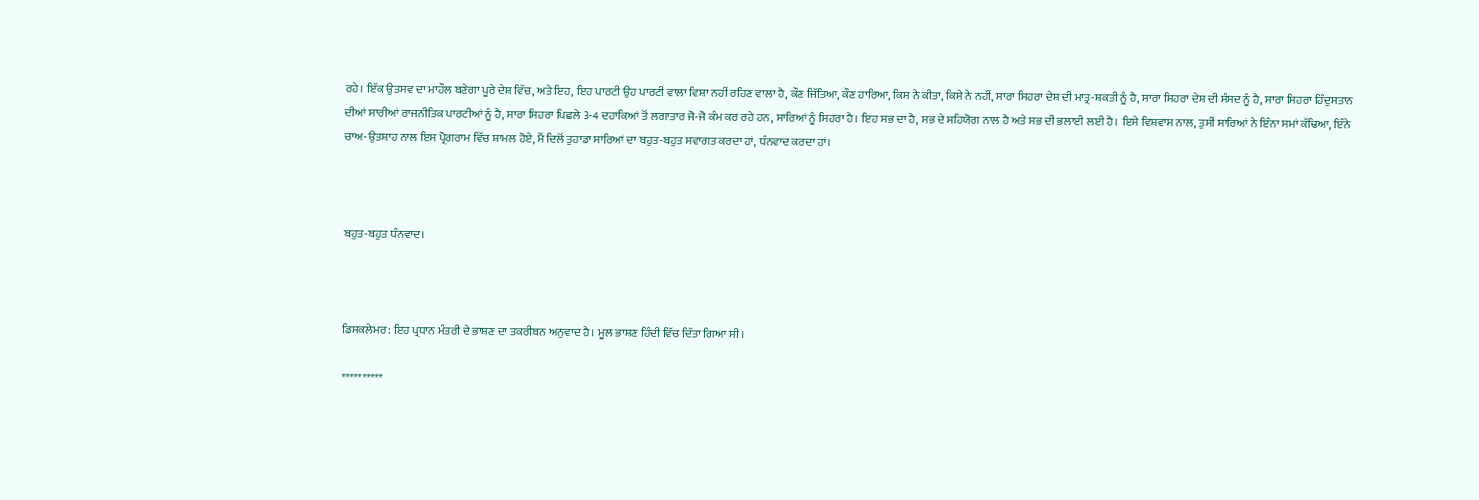ਰਹੇ। ਇੱਕ ਉਤਸਵ ਦਾ ਮਾਹੌਲ ਬਣੇਗਾ ਪੂਰੇ ਦੇਸ਼ ਵਿੱਚ, ਅਤੇ ਇਹ, ਇਹ ਪਾਰਟੀ ਉਹ ਪਾਰਟੀ ਵਾਲਾ ਵਿਸ਼ਾ ਨਹੀਂ ਰਹਿਣ ਵਾਲਾ ਹੈ, ਕੌਣ ਜਿੱਤਿਆ, ਕੌਣ ਹਾਰਿਆ, ਕਿਸ ਨੇ ਕੀਤਾ, ਕਿਸੇ ਨੇ ਨਹੀਂ, ਸਾਰਾ ਸਿਹਰਾ ਦੇਸ਼ ਦੀ ਮਾਤ੍ਰ-ਸ਼ਕਤੀ ਨੂੰ ਹੈ, ਸਾਰਾ ਸਿਹਰਾ ਦੇਸ਼ ਦੀ ਸੰਸਦ ਨੂੰ ਹੈ, ਸਾਰਾ ਸਿਹਰਾ ਹਿੰਦੁਸਤਾਨ ਦੀਆਂ ਸਾਰੀਆਂ ਰਾਜਨੀਤਿਕ ਪਾਰਟੀਆਂ ਨੂੰ ਹੈ, ਸਾਰਾ ਸਿਹਰਾ ਪਿਛਲੇ 3-4 ਦਹਾਕਿਆਂ ਤੋਂ ਲਗਾਤਾਰ ਜੋ-ਜੋ ਕੰਮ ਕਰ ਰਹੇ ਹਨ, ਸਾਰਿਆਂ ਨੂੰ ਸਿਹਰਾ ਹੈ। ਇਹ ਸਭ ਦਾ ਹੈ, ਸਭ ਦੇ ਸਹਿਯੋਗ ਨਾਲ ਹੈ ਅਤੇ ਸਭ ਦੀ ਭਲਾਈ ਲਈ ਹੈ। ਇਸੇ ਵਿਸ਼ਵਾਸ ਨਾਲ, ਤੁਸੀਂ ਸਾਰਿਆਂ ਨੇ ਇੰਨਾ ਸਮਾਂ ਕੱਢਿਆ, ਇੰਨੇ ਚਾਅ-ਉਤਸ਼ਾਹ ਨਾਲ ਇਸ ਪ੍ਰੋਗਰਾਮ ਵਿੱਚ ਸ਼ਾਮਲ ਹੋਏ, ਮੈਂ ਦਿਲੋਂ ਤੁਹਾਡਾ ਸਾਰਿਆਂ ਦਾ ਬਹੁਤ-ਬਹੁਤ ਸਵਾਗਤ ਕਰਦਾ ਹਾਂ, ਧੰਨਵਾਦ ਕਰਦਾ ਹਾਂ।



ਬਹੁਤ-ਬਹੁਤ ਧੰਨਵਾਦ।



ਡਿਸਕਲੇਮਰ: ਇਹ ਪ੍ਰਧਾਨ ਮੰਤਰੀ ਦੇ ਭਾਸ਼ਣ ਦਾ ਤਕਰੀਬਨ ਅਨੁਵਾਦ ਹੈ। ਮੂਲ ਭਾਸ਼ਣ ਹਿੰਦੀ ਵਿੱਚ ਦਿੱਤਾ ਗਿਆ ਸੀ।

**********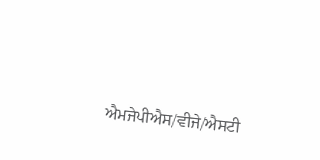ਐਮਜੇਪੀਐਸ/ਵੀਜੇ/ਐਸਟੀ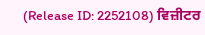(Release ID: 2252108) ਵਿਜ਼ੀਟਰ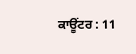ਕਾਊਂਟਰ : 11